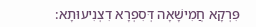פִּרְקָא חֲמִישָׁאָה דְּסִפְרָא דִצְנִיעוּתָא: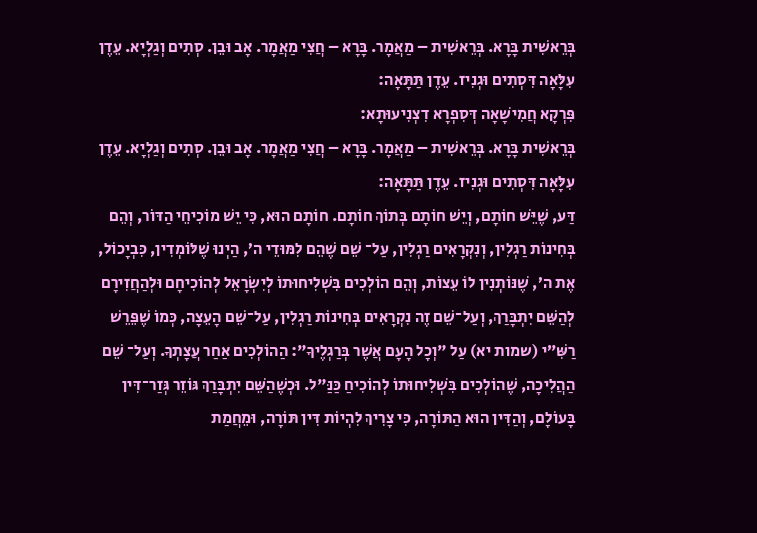בְּרֵאשִׁית בָּרָא. בְּרֵאשִׁית – מַאֲמָר. בָּרָא – חֲצִי מַאֲמָר. אָב וּבֵן. סְתִים וְגַלְיָא. עֵדֶן עִלָּאָה דִּסְתִים וּגְנִיז. עֵדֶן תַּתָּאָה:
פִּרְקָא חֲמִישָׁאָה דְּסִפְרָא דִצְנִיעוּתָא:
בְּרֵאשִׁית בָּרָא. בְּרֵאשִׁית – מַאֲמָר. בָּרָא – חֲצִי מַאֲמָר. אָב וּבֵן. סְתִים וְגַלְיָא. עֵדֶן עִלָּאָה דִּסְתִים וּגְנִיז. עֵדֶן תַּתָּאָה:
דַּע, שֶׁיֵּשׁ חוֹתָם, וְיֵשׁ חוֹתָם בְּתוֹךְ חוֹתָם. חוֹתָם הוּא, כִּי יֵשׁ מוֹכִיחֵי הַדּוֹר, וְהֵם בְּחִינוֹת רַגְלִין, וְנִקְרָאִים רַגְלִין, עַל־ שֵׁם שֶׁהֵם לִמּוּדֵי ה’, הַיְנוּ שֶׁלּוֹמְדִין, כִּבְיָכוֹל, אֶת ה’, שֶׁנּוֹתְנִין לוֹ עֵצוֹת, וְהֵם הוֹלְכִים בִּשְׁלִיחוּתוֹ לְיִשְׂרָאֵל לְהוֹכִיחָם וּלְהַחֲזִירָם לְהַשֵּׁם יִתְבָּרַךְ, וְעַל־שֵׁם זֶה נִקְרָאִים בְּחִינוֹת רַגְלִין, עַל־שֵׁם הָעֵצָה, כְּמוֹ שֶׁפֵּרֵשׁ רַשִּׁ”י (שמות יא) עַל "וְכָל הָעָם אֲשֶׁר בְּרַגְלֶיךָ": הַהוֹלְכִים אַחַר עֲצָתְךָ. וְעַל־ שֵׁם הַהֲלִיכָה, שֶׁהוֹלְכִים בִּשְׁלִיחוּתוֹ לְהוֹכִיחַ כַּנַּ"ל. וּכְשֶׁהַשֵּׁם יִתְבָּרַךְ גּוֹזֵר גְּזַר־דִּין בָּעוֹלָם, וְהַדִּין הוּא הַתּוֹרָה, כִּי צָרִיךְ לִהְיוֹת דִּין תּוֹרָה, וּמֵחֲמַת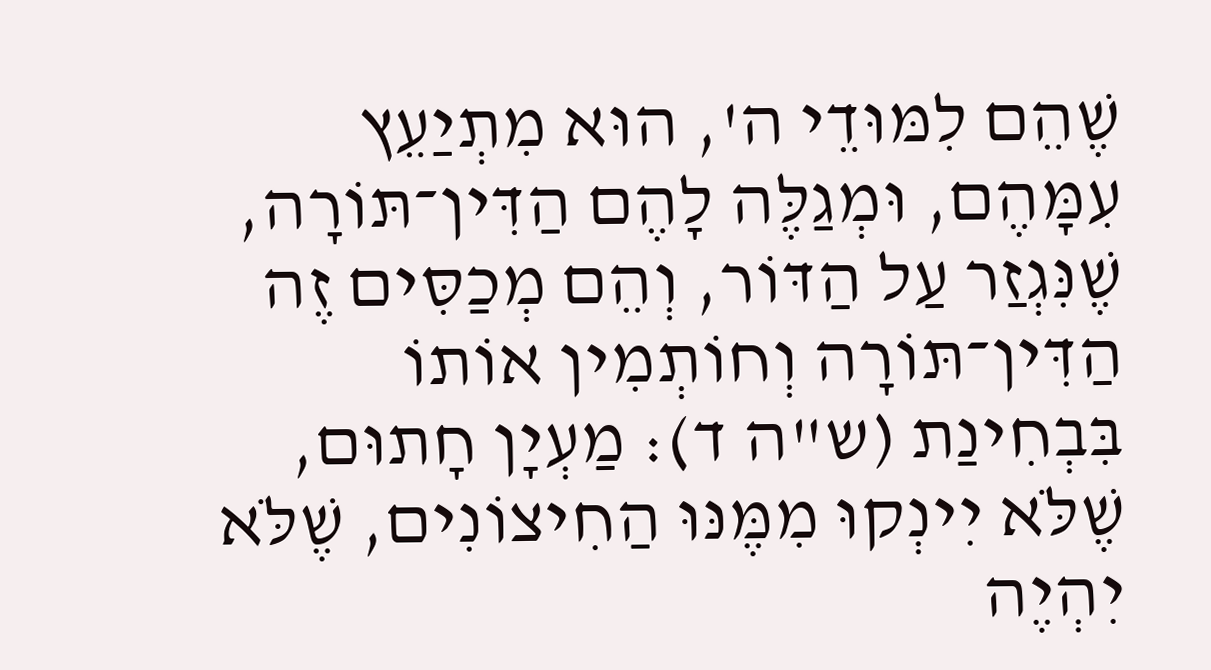שֶׁהֵם לִמּוּדֵי ה', הוּא מִתְיַעֵץ עִמָּהֶם, וּמְגַלֶּה לָהֶם הַדִּין־תּוֹרָה, שֶׁנִּגְזַר עַל הַדּוֹר, וְהֵם מְכַסִּים זֶה הַדִּין־תּוֹרָה וְחוֹתְמִין אוֹתוֹ בִּבְחִינַת (ש"ה ד): מַעְיָן חָתוּם, שֶׁלֹּא יִינְקוּ מִמֶּנּוּ הַחִיצוֹנִים, שֶׁלֹּא יִהְיֶה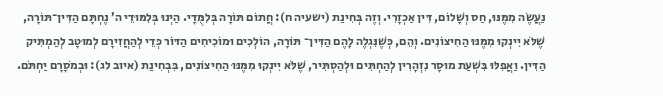נַעֲשֶׂה מִמֶּנּוּ, חַס וְשָׁלוֹם, דִּין אַכְזָרִי. וְזֶה בְּחִינַת (ישעיה ח): חֲתוֹם תּוֹרָה בְּלִמֻּדָי. הַיְנוּ בְּלִמּוּדֵי ה’ נֶחְתָּם הַדִּין־תּוֹרָה, שֶׁלֹּא יִינְקוּ מִמֶּנּוּ הַחִיצוֹנִים. וְהֵם, כְּשֶׁנִּגְלֶה לָהֶם הַדִּין־ תּוֹרָה, הוֹלְכִים וּמוֹכִיחִים הַדּוֹר כְּדֵי לְהַחֲזִירָם לְמוּטָב לְהַמְתִּיק הַדִּין. וַאֲפִלּוּ בִּשְׁעַת מוּסָר נִזְהָרִין לְהַחְתִּים וּלְהַסְתִּיר, שֶׁלֹּא יִינְקוּ מִמֶּנּוּ הַחִיצוֹנִים, בִּבְחִינַת (איוב לג): וּבְמֹסָרָם יַחְתֹּם.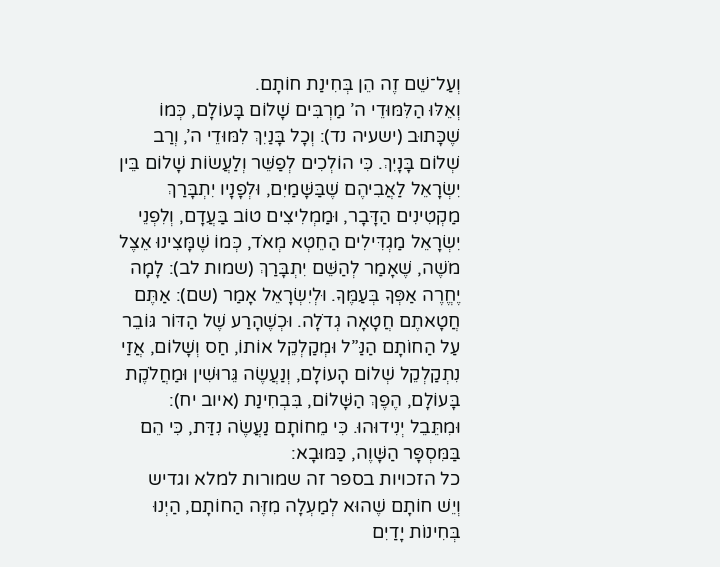וְעַל־שֵׁם זֶה הֵן בְּחִינַת חוֹתָם.
וְאֵלּוּ הַלִּמּוּדֵי ה’ מַרְבִּים שָׁלוֹם בָּעוֹלָם, כְּמוֹ שֶׁכָּתוּב (ישעיה נד): וְכָל בָּנַיִךְ לִמּוּדֵי ה’, וְרַב שְׁלוֹם בָּנָיִךְ. כִּי הוֹלְכִים לְפַשֵּׁר וְלַעֲשׂוֹת שָׁלוֹם בֵּין יִשְׂרָאֵל לַאֲבִיהֶם שֶׁבַּשָּׁמַיִם, וּלְפָנָיו יִתְבָּרַךְ מַקְטִינִים הַדָּבָר, וּמַמְלִיצִים טוֹב בַּעֲדָם, וְלִפְנֵי יִשְׂרָאֵל מַגְדִּילִים הַחֵטְא מְאֹד, כְּמוֹ שֶׁמָּצִינוּ אֵצֶל מֹשֶׁה, שֶׁאָמַר לְהַשֵּׁם יִתְבָּרַךְ (שמות לב): לָמָה יֶחֱרֶה אַפְּךָ בְּעַמֶּךָ. וּלְיִשְׂרָאֵל אָמַר (שם): אַתֶּם חֲטָאתֶם חֲטָאָה גְדֹלָה. וּכְשֶׁהָרַע שֶׁל הַדּוֹר גּוֹבֵר עַל הַחוֹתָם הַנַּ”ל וּמְקַלְקֵל אוֹתוֹ, חַס וְשָׁלוֹם, אֲזַי נִתְקַלְקֵל שְׁלוֹם הָעוֹלָם, וְנַעֲשֶׂה גֵּרוּשִׁין וּמַחֲלֹקֶת בָּעוֹלָם, הֶפֶךְ הַשָּׁלוֹם, בִּבְחִינַת (איוב יח): וּמִתֵּבֵל יְנִידוּהוּ. כִּי מֵחוֹתָם נַעֲשֶׂה נִדַּת, כִּי הֵם בַּמִּסְפָּר הַשָּׁוֶה, כַּמּוּבָא:
כל הזכויות בספר זה שמורות למלא וגדיש
וְיֵשׁ חוֹתָם שֶׁהוּא לְמַעְלָה מִזֶּה הַחוֹתָם, הַיְנוּ בְּחִינוֹת יָדַיִם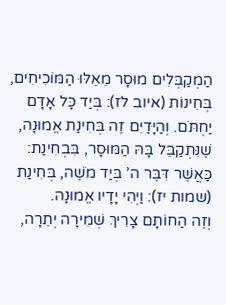הַמְקַבְּלִים מוּסָר מֵאֵלּוּ הַמּוֹכִיחִים, בְּחִינוֹת (איוב לז): בְּיַד כָּל אָדָם יַחְתֹּם. וְהַיָּדַיִם זֶה בְּחִינַת אֱמוּנָה, שֶׁנִּתְקַבֵּל בָּהּ הַמּוּסָר, בִּבְחִינַת: כַּאֲשֶׁר דִּבֶּר ה’ בְּיַד מֹשֶׁה, בְּחִינַת (שמות יז): וַיְהִי יָדָיו אֱמוּנָה.
וְזֶה הַחוֹתָם צָרִיךְ שְׁמִירָה יְתֵרָה,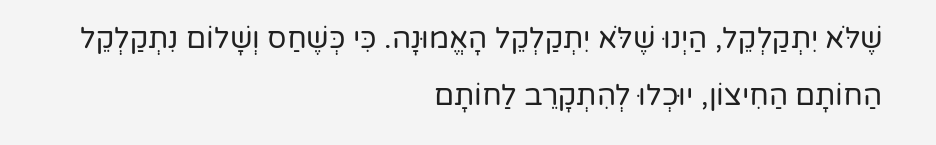שֶׁלֹּא יִתְקַלְקֵל, הַיְנוּ שֶׁלֹּא יִתְקַלְקֵל הָאֱמוּנָה. כִּי כְּשֶׁחַס וְשָׁלוֹם נִתְקַלְקֵל הַחוֹתָם הַחִיצוֹן, יוּכְלוּ לְהִתְקָרֵב לַחוֹתָם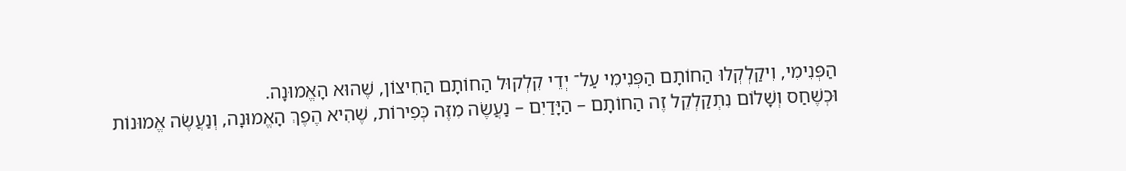הַפְּנִימִי, וִיקַלְקְלוּ הַחוֹתָם הַפְּנִימִי עַל־ יְדֵי קִלְקוּל הַחוֹתָם הַחִיצוֹן, שֶׁהוּא הָאֱמוּנָה.
וּכְשֶׁחַס וְשָׁלוֹם נִתְקַלְקֵל זֶה הַחוֹתָם – הַיָּדַיִם – נַעֲשֶׂה מִזֶּה כְּפִירוֹת, שֶׁהִיא הֶפֶךְ הָאֱמוּנָה, וְנַעֲשֶׂה אֱמוּנוֹת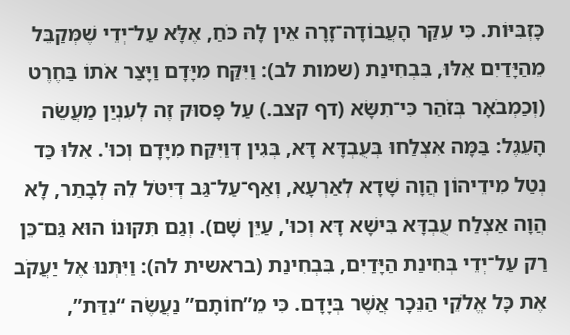כָּזְבִּיּוֹת. כִּי עִקַּר הָעֲבוֹדָה־זָרָה אֵין לָהּ כֹּחַ, אֶלָּא עַל־יְדֵי שֶׁמְּקַבֵּל מֵהַיָּדַיִם אֵלּוּ, בִּבְחִינַת (שמות לב): וַיִּקַּח מִיָּדָם וַיָּצַר אֹתוֹ בַּחֶרֶט (וְכַמְבֹאָר בְּזֹהַר כִּי־תִשָּׂא (דף קצב.) עַל פָּסוּק זֶה לְעִנְיַן מַעֲשֵׂה הָעֵגֶל: בַּמָּה אִצְלַחוּ בְּעֻבְדָּא דָּא, בְּגִין דְּוַיִּקַּח מִיָּדָם וְכוּ'. אִלּוּ כַּד נְטַל מִידֵיהוֹן הֲוָה שָׁדָא לְאַרְעָא, וְאַף־עַל־גַּב דְּיִטֹּל לֵהּ לְבָתַר, לָא הֲוָה אַצְלַח עֻבְדָּא בִּישָׁא דָּא וְכוּ', עַיֵּן שָׁם). וְגַם תִּקּוּנוֹ הוּא גַּם־כֵּן רַק עַל־יְדֵי בְּחִינַת הַיָּדַיִם, בִּבְחִינַת (בראשית לה): וַיִּתְּנוּ אֶל יַעֲקֹב אֶת כָּל אֱלֹקֵי הַנֵּכָר אֲשֶׁר בְּיָדָם. כִּי מֵ”חוֹתָם” נַעֲשֶׂה “נִדַּת”,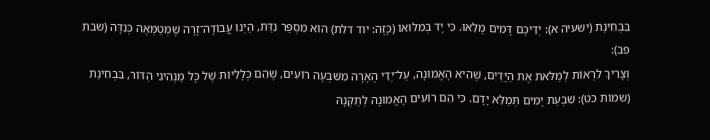בִּבְחִינַת (ישעיה א): יְדֵיכֶם דָּמִים מָלֵאוּ. כִּי יָד בְּמִלּוּאוֹ (כָּזֶה: יוד דלת) הוּא מִסְפַּר נִדַּת, הַיְנוּ עֲבוֹדָה־זָרָה שֶׁמְּטַמְּאָה כְּנִדָּה (שבת פב):
וְצָרִיךְ לִרְאוֹת לְמַלֹּאת אֶת הַיָּדַיִם, שֶׁהִיא הָאֱמוּנָה, עַל־יְדֵי הֶאָרָה מִשִּׁבְעָה רוֹעִים, שֶׁהֵם כְּלָלִיּוּת שֶׁל כָּל מַנְהִיגֵי הַדּוֹר, בִּבְחִינַת (שמות כט): שִׁבְעַת יָמִים תְּמַלֵּא יָדָם. כִּי הֵם רוֹעִים הָאֱמוּנָה לְתַקְּנָהּ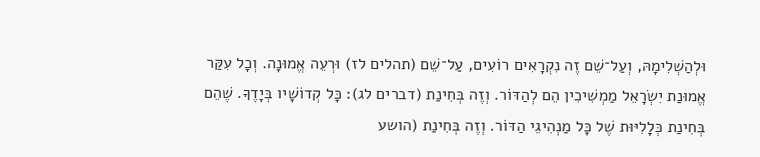וּלְהַשְׁלִימָהּ, וְעַל־שֵׁם זֶה נִקְרָאִים רוֹעִים, עַל־שֵׁם (תהלים לז) וּרְעֵה אֱמוּנָה. וְכָל עִקַּר אֱמוּנַת יִשְׂרָאֵל מַמְשִׁיכִין הֵם לְהַדּוֹר. וְזֶה בְּחִינַת (דברים לג): כָּל קְדוֹשָׁיו בְּיָדֶךָ. שֶׁהֵם בְּחִינַת כְּלָלִיּוּת שֶׁל כָּל מַנְהִיגֵי הַדּוֹר. וְזֶה בְּחִינַת (הושע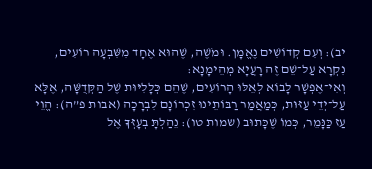יב): וְעִם קְדוֹשִׁים נֶאֱמָן. וּמֹשֶׁה, שֶׁהוּא אֶחָד מִשִּׁבְעָה רוֹעִים, נִקְרָא עַל־שֵׁם זֶה רָעֲיָא מְהֵימָנָא:
וְאִי־אֶפְשָׁר לָבוֹא לְאֵלּוּ הָרוֹעִים, שֶׁהֵם כְּלָלִיּוּת שֶׁל הַקְּדֻשָּׁה, אֶלָּא עַל־יְדֵי עַזּוּת, כְּמַאֲמַר רַבּוֹתֵינוּ זִכְרוֹנָם לִבְרָכָה (אבות פ”ה): הֱוֵי עַז כַּנָּמֵר, כְּמוֹ שֶׁכָּתוּב (שמות טו): נֵהַלְתָּ בְעָזְּךָ אֶל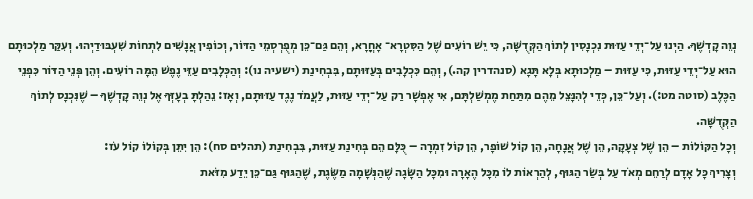נְוֵה קָדְשֶׁךָ. הַיְנוּ עַל־יְדֵי עַזּוּת נִכְנָסִין לְתוֹךְ הַקְּדֻשָּׁה, כִּי יֵשׁ רוֹעִים שֶׁל הַסִּטְרָא־ אָחֳרָא, וְהֵם גַּם־כֵּן מְפֻרְסְמֵי הַדּוֹר, וְכוֹפִין אֲנָשִׁים לִתְחוֹת שִׁעְבּוּדַיְהוּ. וְעִקַּר מַלְכוּתָם הוּא עַל־יְדֵי עַזּוּת, כִּי עַזּוּת – מַלְכוּתָא בְּלָא תָּגָא (סנהדרין קה.), וְהֵם כִּכְלָבִים בְּעַזּוּתָם, בִּבְחִינַת (ישעיה נו): וְהַכְּלָבִים עַזֵּי נֶפֶשׁ הֵמָּה רוֹעִים. וְהֵן פְּנֵי הַדּוֹר כִּפְנֵי הַכֶּלֶב (סוטה מט:). וְעַל־כֵּן, כְּדֵי לְהִנָּצֵל מֵהֶם מִתַּחַת מֶמְשַׁלְתָּם, אִי אֶפְשָׁר רַק עַל־יְדֵי עַזּוּת, לַעֲמֹד נֶגֶד עַזּוּתָם, וְאָז: נֵהַלְתָּ בְעָזְּךָ אֶל נְוֵה קָדְשֶׁךָ – שֶׁנִּכְנָס לְתוֹךְ הַקְּדֻשָּׁה.
וְכָל הַקּוֹלוֹת – הֵן שֶׁל צְעָקָה, הֵן שֶׁל אֲנָחָה, הֵן קוֹל שׁוֹפָר, הֵן קוֹל זִמְרָה – כֻּלָּם הֵם בְּחִינַת עַזּוּת, בִּבְחִינַת (תהלים סח): הֵן יִתֵּן בְּקוֹלוֹ קוֹל עֹז:
וְצָרִיךְ כָּל אָדָם לְרַחֵם מְאֹד עַל בְּשַׂר הַגּוּף, לְהַרְאוֹת לוֹ מִכָּל הֶאָרָה וּמִכָּל הַשָּׂגָה שֶׁהַנְּשָׁמָה מַשֶּׂגֶת, שֶׁהַגּוּף גַּם־כֵּן יֵדַע מִזֹּאת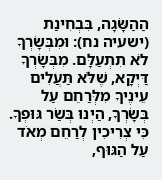הַהַשָּׂגָה, בִּבְחִינַת (ישעיה נח): וּמִבְּשָׂרְךָ לֹא תִתְעַלָּם. מִבְּשָׂרְךָ דַּיְקָא, שֶׁלֹּא תַּעֲלִים עֵינֶיךָ מִלְּרַחֵם עַל בְּשָׂרְךָ, הַיְנוּ בְּשַׂר גּוּפְךָ. כִּי צְרִיכִין לְרַחֵם מְאֹד עַל הַגּוּף,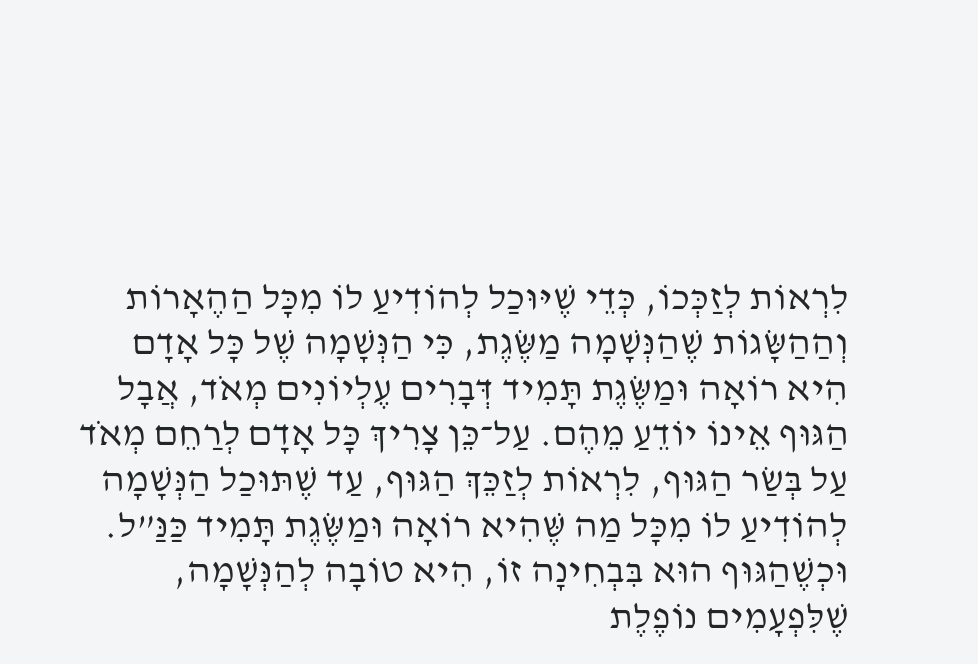לִרְאוֹת לְזַכְּכוֹ, כְּדֵי שֶׁיּוּכַל לְהוֹדִיעַ לוֹ מִכָּל הַהֶאָרוֹת וְהַהַשָּׂגוֹת שֶׁהַנְּשָׁמָה מַשֶּׂגֶת, כִּי הַנְּשָׁמָה שֶׁל כָּל אָדָם הִיא רוֹאָה וּמַשֶּׂגֶת תָּמִיד דְּבָרִים עֶלְיוֹנִים מְאֹד, אֲבָל הַגּוּף אֵינוֹ יוֹדֵעַ מֵהֶם. עַל־כֵּן צָרִיךְ כָּל אָדָם לְרַחֵם מְאֹד עַל בְּשַׂר הַגּוּף, לִרְאוֹת לְזַכֵּךְ הַגּוּף, עַד שֶׁתּוּכַל הַנְּשָׁמָה לְהוֹדִיעַ לוֹ מִכָּל מַה שֶּׁהִיא רוֹאָה וּמַשֶּׂגֶת תָּמִיד כַּנַּ”ל.
וּכְשֶׁהַגּוּף הוּא בִּבְחִינָה זוֹ, הִיא טוֹבָה לְהַנְּשָׁמָה, שֶׁלִּפְעָמִים נוֹפֶלֶת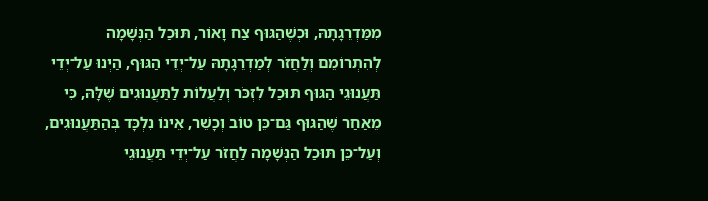מִמַּדְרֵגָתָהּ, וּכְשֶׁהַגּוּף צַח וָאוֹר, תּוּכַל הַנְּשָׁמָה לְהִתְרוֹמֵם וְלַחֲזֹר לְמַדְרֵגָתָהּ עַל־יְדֵי הַגּוּף, הַיְנוּ עַל־יְדֵי תַּעֲנוּגֵי הַגּוּף תּוּכַל לִזְכֹּר וְלַעֲלוֹת לַתַּעֲנוּגִים שֶׁלָּהּ, כִּי מֵאַחַר שֶׁהַגּוּף גַּם־כֵּן טוֹב וְכָשֵׁר, אֵינוֹ נִלְכָּד בְּהַתַּעֲנוּגִים, וְעַל־כֵּן תּוּכַל הַנְּשָׁמָה לַחֲזֹר עַל־יְדֵי תַּעֲנוּגֵי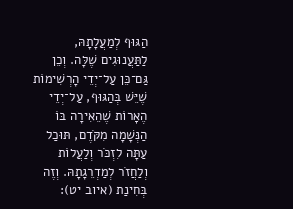הַגּוּף לְמַעֲלָתָהּ, לַתַּעֲנוּגִים שֶׁלָּה. וְכֵן גַּם־כֵּן עַל־יְדֵי הָרְשִׁימוֹת שֶׁיֵּשׁ בְּהַגּוּף, עַל־יְדֵי הֶאָרוֹת שֶׁהֵאִירָה בּוֹ הַנְּשָׁמָה מִקֹּדֶם, תּוּכַל עַתָּה לִזְכֹּר וְלַעֲלוֹת וְלַחֲזֹר לְמַדְרֵגָתָהּ. וְזֶה בְּחִינַת (איוב יט):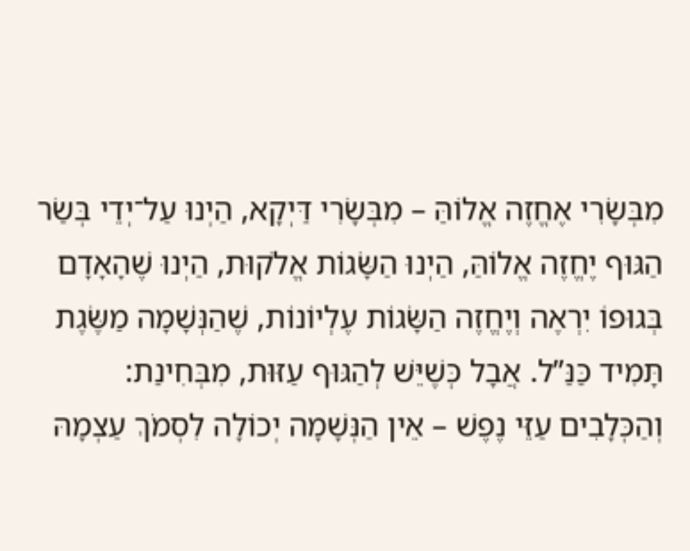מִבְּשָׂרִי אֶחֱזֶה אֱלוֹהַּ – מִבְּשָׂרִי דַּיְקָא, הַיְנוּ עַל־יְדֵי בְּשַׂר הַגּוּף יֶחֱזֶה אֱלוֹהַּ, הַיְנוּ הַשָּׂגוֹת אֱלֹקוּת, הַיְנוּ שֶׁהָאָדָם בְּגוּפוֹ יִרְאֶה וְיֶחֱזֶה הַשָּׂגוֹת עֶלְיוֹנוֹת, שֶׁהַנְּשָׁמָה מַשֶּׂגֶת תָּמִיד כַּנַּ”ל. אֲבָל כְּשֶׁיֵּשׁ לְהַגּוּף עַזּוּת, מִבְּחִינַת: וְהַכְּלָבִים עַזֵּי נֶפֶשׁ – אֵין הַנְּשָׁמָה יְכוֹלָה לִסְמֹךְ עַצְמָהּ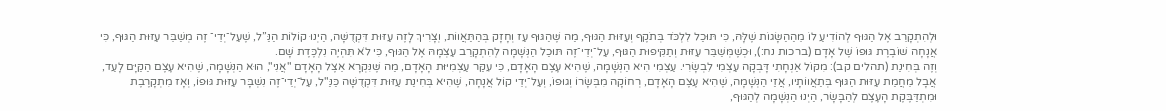וּלְהִתְקָרֵב אֶל הַגּוּף לְהוֹדִיעַ לוֹ מֵהַהַשָּׂגוֹת שֶׁלָּהּ, כִּי תּוּכַל לִלְכֹּד בְּתֹקֶף וְעַזּוּת הַגּוּף, מַה שֶּׁהַגּוּף עַז וְחָזָק בְּהַתַּאֲווֹת, וְצָרִיךְ לָזֶה עַזּוּת דִּקְדֻשָּׁה, הַיְנוּ קוֹלוֹת הַנַּ”ל, שֶׁעַל־יְדֵי־ זֶה מְשַׁבֵּר עַזּוּת הַגּוּף, כִּי אֲנָחָה שׁוֹבֶרֶת גּוּפוֹ שֶׁל אָדָם (ברכות נח:), וּכְשֶׁמְּשַׁבֵּר עַזּוּת וְתַקִּיפוּת הַגּוּף, עַל־יְדֵי־זֶה תּוּכַל הַנְּשָׁמָה לְהִתְקָרֵב עַצְמָהּ אֶל הַגּוּף, כִּי לֹא תִּהְיֶה נִלְכֶּדֶת שָׁם.
וְזֶה בְּחִינַת (תהלים קב): מִקּוֹל אַנְחָתִי דָּבְקָה עַצְמִי לִבְשָׂרִי. עַצְמִי הִיא הַנְּשָׁמָה, שֶׁהִיא עֶצֶם הָאָדָם, כִּי עִקַּר עַצְמִיּוּת הָאָדָם, מַה שֶּׁנִּקְרָא אֵצֶל הָאָדָם "אֲנִי", הוּא הַנְּשָׁמָה, שֶׁהִיא עֶצֶם הַקַּיָּם לָעַד, אֲבָל מֵחֲמַת עַזּוּת הַגּוּף בְּתַאֲווֹתָיו, אֲזַי הַנְּשָׁמָה, שֶׁהִיא עֶצֶם הָאָדָם, רְחוֹקָה מִבְּשָׂרוֹ וְגוּפוֹ, וְעַל־יְדֵי קוֹל אֲנָחָה, שֶׁהִיא בְּחִינַת עַזּוּת דִּקְדֻשָּׁה כַּנַּ"ל, עַל־יְדֵי־זֶה נִשְׁבָּר עַזּוּת גּוּפוֹ, וְאָז מִתְקָרֶבֶת וּמִתְדַּבֶּקֶת הָעֶצֶם לְהַבָּשָׂר, הַיְנוּ הַנְּשָׁמָה לְהַגּוּף,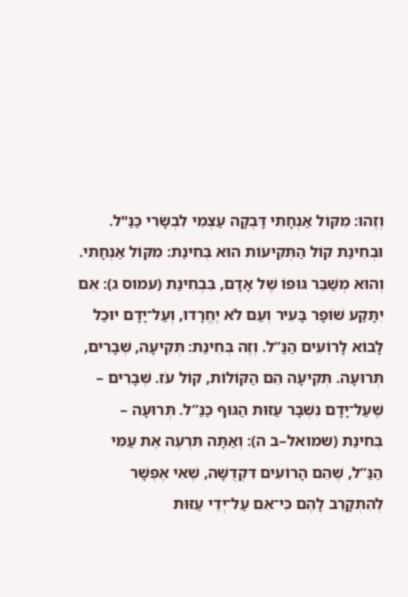וְזֶהוּ: מִקּוֹל אַנְחָתִי דָּבְקָה עַצְמִי לִבְשָׂרִי כַּנַּ"ל.
וּבְחִינַת קוֹל הַתְּקִיעוֹת הוּא בְּחִינַת: מִקּוֹל אַנְחָתִי. וְהוּא מְשַׁבֵּר גּוּפוֹ שֶׁל אָדָם, בִּבְחִינַת (עמוס ג): אִם יִתָּקַע שׁוֹפָר בָּעִיר וְעַם לֹא יֶחֱרָדוּ, וְעַל־יָדָם יוּכַל לָבוֹא לָרוֹעִים הַנַּ”ל. וְזֶה בְּחִינַת: תְּקִיעָה, שְׁבָרִים, תְּרוּעָה. תְּקִיעָה הֵם הַקּוֹלוֹת, קוֹל עֹז. שְׁבָרִים – שֶׁעַל־יָדָם נִשְׁבָּר עַזּוּת הַגּוּף כַּנַּ”ל. תְּרוּעָה – בְּחִינַת (שמואל–ב ה): וְאַתָּה תִּרְעֶה אֶת עַמִּי הַנַּ”ל, שֶׁהֵם הָרוֹעִים דִּקְדֻשָּׁה, שֶׁאִי אֶפְשָׁר לְהִתְקָרֵב לָהֶם כִּי־אִם עַל־יְדֵי עַזּוּת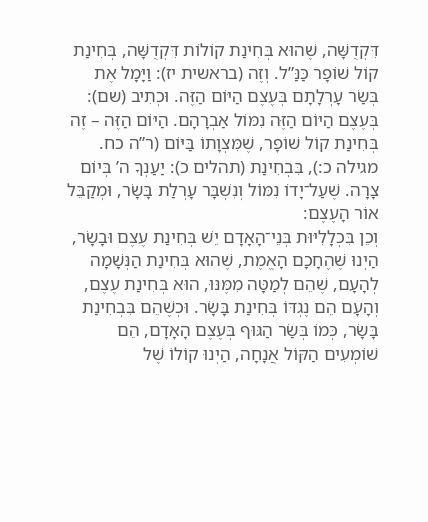דִּקְדֻשָּׁה, שֶׁהוּא בְּחִינַת קוֹלוֹת דִּקְדֻשָּׁה, בְּחִינַת קוֹל שׁוֹפָר כַּנַּ”ל. וְזֶה (בראשית יז): וַיָּמָל אֶת בְּשַׂר עָרְלָתָם בְּעֶצֶם הַיּוֹם הַזֶּה. וּכְתִיב (שם): בְּעֶצֶם הַיּוֹם הַזֶּה נִמּוֹל אַבְרָהָם. הַיּוֹם הַזֶּה – זֶה בְּחִינַת קוֹל שׁוֹפָר, שֶׁמִּצְוָתוֹ בַּיּוֹם (ר”ה כח. מגילה כ:), בִּבְחִינַת (תהלים כ): יַעַנְךָ ה’ בְּיוֹם צָרָה. שֶׁעַל־יָדוֹ נִמּוֹל וְנִשְׁבָּר עָרְלַת בָּשָׂר, וּמְקַבֵּל אוֹר הָעֶצֶם:
וְכֵן בִּכְלָלִיּוּת בְּנֵי־הָאָדָם יֵשׁ בְּחִינַת עֶצֶם וּבָשָׂר, הַיְנוּ שֶׁהֶחָכָם הָאֱמֶת, שֶׁהוּא בְּחִינַת הַנְּשָׁמָה לְהָעָם, שֶׁהֵם לְמַטָּה מִמֶּנּוּ, הוּא בְּחִינַת עֶצֶם, וְהָעָם הֵם נֶגְדּוֹ בְּחִינַת בָּשָׂר. וּכְשֶׁהֵם בִּבְחִינַת בָּשָׂר, כְּמוֹ בְּשַׂר הַגּוּף בְּעֶצֶם הָאָדָם, הֵם שׁוֹמְעִים הַקּוֹל אֲנָחָה, הַיְנוּ קוֹלוֹ שֶׁל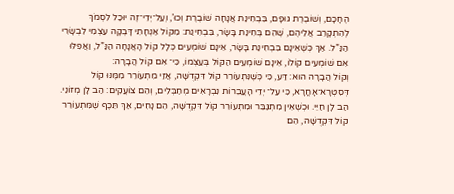הֶחָכָם, וְשׁוֹבֶרֶת גּוּפָם, בִּבְחִינַת אֲנָחָה שׁוֹבֶרֶת וְכוּ’, וְעַל־יְדֵי־זֶה יוּכַל לִסְמֹךְ לְהִתְקָרֵב אֲלֵיהֶם, שֶׁהֵם בְּחִינַת בָּשָׂר, בִּבְחִינַת: מִקּוֹל אַנְחָתִי דָּבְקָה עַצְמִי לִבְשָׂרִי הַנַּ”ל. אַךְ כְּשֶׁאֵינָם בִּבְחִינַת בָּשָׂר, אֵינָם שׁוֹמְעִים כְּלָל קוֹל הָאֲנָחָה הַנַּ”ל, וַאֲפִלּוּ אִם שׁוֹמְעִים קוֹלוֹ, אֵינָם שׁוֹמְעִים הַקּוֹל בְּעַצְמוֹ, כִּי־ אִם קוֹל הֲבָרָה:
וְקוֹל הֲבָרָה הוּא: דַּע, כִּי כְּשֶׁנִּתְעוֹרֵר קוֹל דִּקְדֻשָּׁה, אֲזַי מִתְעוֹרֵר מִמֶּנּוּ קוֹל דְּסִטְרָא־אָחֳרָא, כִּי עַל־ יְדֵי הָעֲבֵרוֹת נִבְרָאִים מְחַבְּלִים, וְהֵם צוֹעֲקִים: הַב לָן מְזוֹנֵי. הַב לָן חַיֵּי. וּכְשֶׁאֵין מִתְגַּבֵּר וּמִתְעוֹרֵר קוֹל דִּקְדֻשָּׁה, הֵם נָחִים, אַךְ תֵּכֶף שֶׁמִּתְעוֹרֵר קוֹל דִּקְדֻשָּׁה, הֵם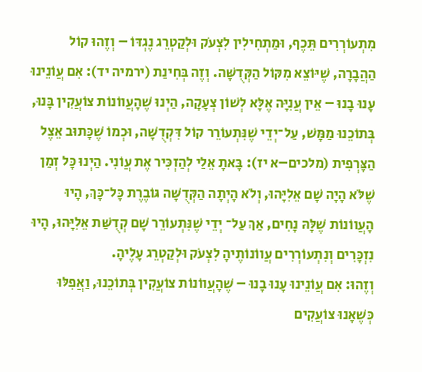מִתְעוֹרְרִים תֵּכֶף, וּמַתְחִילִין לִצְעֹק וּלְקַטְרֵג נֶגְדּוֹ – וְזֶהוּ קוֹל הַהֲבָרָה, שֶׁיּוֹצֵא מִקּוֹל הַקְּדֻשָּׁה. וְזֶה בְּחִינַת (ירמיה יד): אִם עֲוֹנֵינוּ עָנוּ בָנוּ – אֵין עֲנִיָּה אֶלָּא לְשׁוֹן צְעָקָה, הַיְנוּ שֶׁהָעֲווֹנוֹת צוֹעֲקִין בָּנוּ, בְּתוֹכֵנוּ מַמָּשׁ, עַל־יְדֵי שֶׁנִּתְעוֹרֵר קוֹל דִּקְדֻשָּׁה, וּכְמוֹ שֶׁכָּתוּב אֵצֶל הַצָּרְפִית (מלכים–א יז): בָּאתָ אֵלַי לְהַזְכִּיר אֶת עֲוֹנִי. הַיְנוּ כָּל זְמַן שֶׁלֹּא הָיָה שָׁם אֵלִיָּהוּ, וְלֹא הָיְתָה הַקְּדֻשָּׁה גּוֹבֶרֶת כָּל־כָּךְ, הָיוּ הָעֲווֹנוֹת שֶׁלָּהּ נָחִים, אַךְ עַל־ יְדֵי שֶׁנִּתְעוֹרֵר שָׁם קְדֻשַּׁת אֵלִיָּהוּ, הָיוּ נִזְכָּרִים וְנִתְעוֹרְרִים עֲווֹנוֹתֶיהָ לִצְעֹק וּלְקַטְרֵג עָלֶיהָ.
וְזֶהוּ: אִם עֲוֹנֵינוּ עָנוּ בָנוּ – שֶׁהָעֲווֹנוֹת צוֹעֲקִין בְּתוֹכֵנוּ, וַאֲפִלּוּ כְּשֶׁאָנוּ צוֹעֲקִים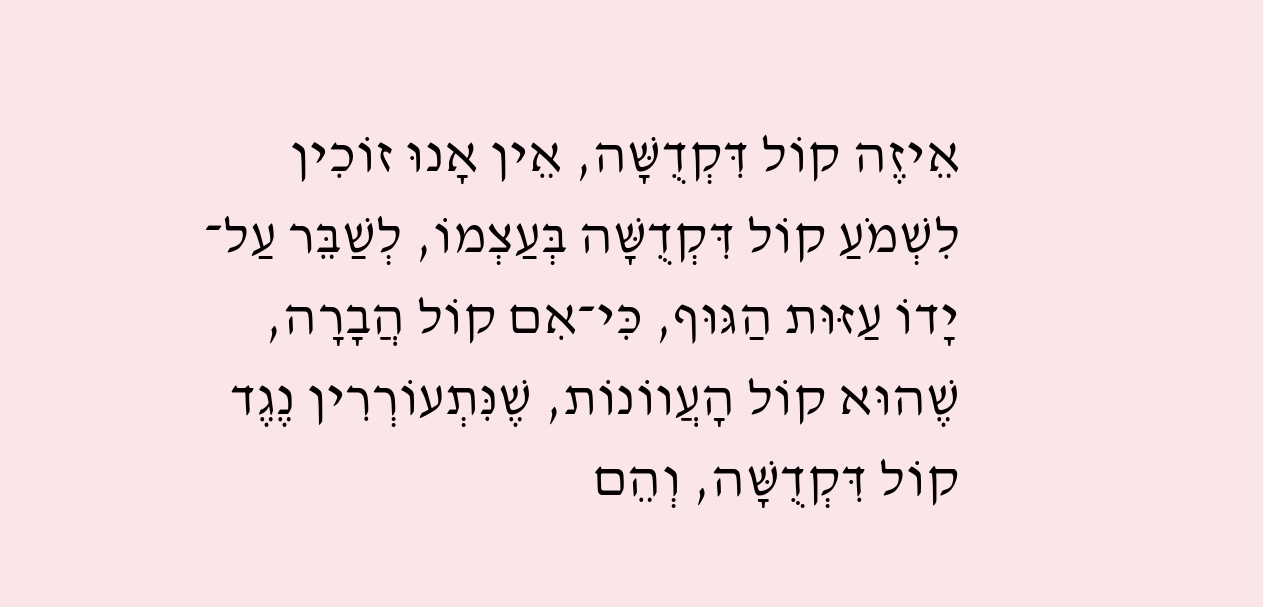אֵיזֶה קוֹל דִּקְדֻשָּׁה, אֵין אָנוּ זוֹכִין לִשְׁמֹעַ קוֹל דִּקְדֻשָּׁה בְּעַצְמוֹ, לְשַׁבֵּר עַל־ יָדוֹ עַזּוּת הַגּוּף, כִּי־אִם קוֹל הֲבָרָה, שֶׁהוּא קוֹל הָעֲווֹנוֹת, שֶׁנִּתְעוֹרְרִין נֶגֶד קוֹל דִּקְדֻשָּׁה, וְהֵם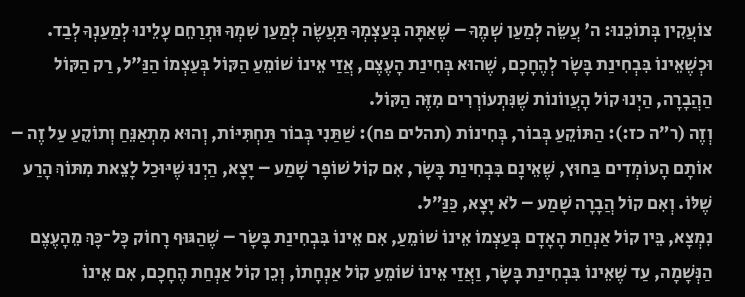צוֹעֲקִין בְּתוֹכֵנוּ: ה' עֲשֵׂה לְמַעַן שְׁמֶךָ – שֶׁאַתָּה בְּעַצְמְךָ תַּעֲשֶׂה לְמַעַן שִׁמְךָ וּתְרַחֵם עָלֵינוּ לְמַעַנְךָ לְבַד. וּכְשֶׁאֵינוֹ בִּבְחִינַת בָּשָׂר לְהֶחָכָם, שֶׁהוּא בְּחִינַת הָעֶצֶם, אֲזַי אֵינוֹ שׁוֹמֵעַ הַקּוֹל בְּעַצְמוֹ הַנַּ"ל, רַק הַקּוֹל הַהֲבָרָה, הַיְנוּ קוֹל הָעֲווֹנוֹת שֶׁנִּתְעוֹרְרִים מִזֶּה הַקּוֹל.
וְזֶה (ר”ה כז:): הַתּוֹקֵעַ בְּבוֹר, בְּחִינוֹת (תהלים פח): שַׁתַּנִי בְּבוֹר תַּחְתִּיּוֹת, וְהוּא מִתְאַנֵּחַ וְתוֹקֵעַ עַל זֶה – אוֹתָם הָעוֹמְדִים בַּחוּץ, שֶׁאֵינָם בִּבְחִינַת בָּשָׂר, אִם קוֹל שׁוֹפָר שָׁמַע – יָצָא, הַיְנוּ שֶׁיּוּכַל לָצֵאת מִתּוֹךְ הָרַע שֶׁלּוֹ. וְאִם קוֹל הֲבָרָה שָׁמַע – לֹא יָצָא, כַּנַּ”ל.
נִמְצָא, בֵּין קוֹל אַנְחַת הָאָדָם בְּעַצְמוֹ אֵינוֹ שׁוֹמֵעַ, אִם אֵינוֹ בִּבְחִינַת בָּשָׂר – שֶׁהַגּוּף רָחוֹק כָּל־כָּךְ מֵהָעֶצֶם הַנְּשָׁמָה, עַד שֶׁאֵינוֹ בִּבְחִינַת בָּשָׂר, וַאֲזַי אֵינוֹ שׁוֹמֵעַ קוֹל אַנְחָתוֹ, וְכֵן קוֹל אַנְחַת הֶחָכָם, אִם אֵינוֹ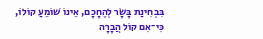בִּבְחִינַת בָּשָׂר לְהֶחָכָם, אֵינוֹ שׁוֹמֵעַ קוֹלוֹ, כִּי־אִם קוֹל הֲבָרָה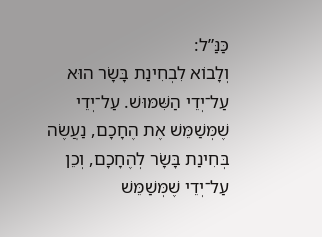כַּנַּ”ל:
וְלָבוֹא לִבְחִינַת בָּשָׂר הוּא עַל־יְדֵי הַשִּׁמּוּשׁ. עַל־יְדֵי שֶׁמְּשַׁמֵּשׁ אֶת הֶחָכָם, נַעֲשֶׂה בְּחִינַת בָּשָׂר לְהֶחָכָם, וְכֵן עַל־יְדֵי שֶׁמְּשַׁמֵּשׁ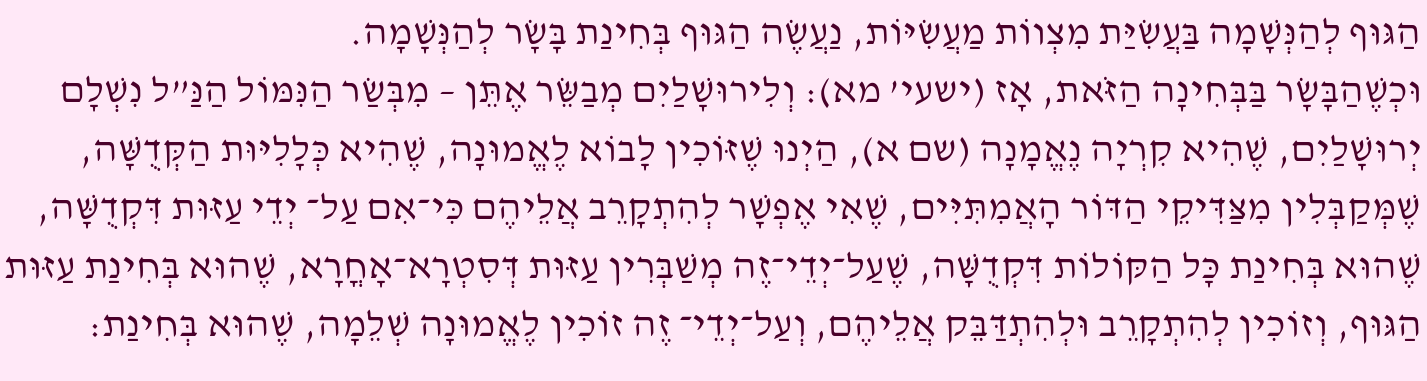הַגּוּף לְהַנְּשָׁמָה בַּעֲשִׂיַּת מִצְווֹת מַעֲשִׂיּוֹת, נַעֲשֶׂה הַגּוּף בְּחִינַת בָּשָׂר לְהַנְּשָׁמָה.
וּכְשֶׁהַבָּשָׂר בַּבְּחִינָה הַזֹּאת, אָז (ישעי’ מא): וְלִירוּשָׁלַיִם מְבַשֵּׂר אֶתֵּן – מִבְּשַׂר הַנִּמּוֹל הַנַּ”ל נִשְׁלָם יְרוּשָׁלַיִם, שֶׁהִיא קִרְיָה נֶאֱמָנָה (שם א), הַיְנוּ שֶׁזּוֹכִין לָבוֹא לֶאֱמוּנָה, שֶׁהִיא כְּלָלִיּוּת הַקְּדֻשָּׁה, שֶׁמְּקַבְּלִין מִצַּדִּיקֵי הַדּוֹר הָאֲמִתִּיִּים, שֶׁאִי אֶפְשָׁר לְהִתְקָרֵב אֲלֵיהֶם כִּי־אִם עַל־ יְדֵי עַזּוּת דִּקְדֻשָּׁה, שֶׁהוּא בְּחִינַת כָּל הַקּוֹלוֹת דִּקְדֻשָּׁה, שֶׁעַל־יְדֵי־זֶה מְשַׁבְּרִין עַזּוּת דְּסִטְרָא־אָחֳרָא, שֶׁהוּא בְּחִינַת עַזּוּת הַגּוּף, וְזוֹכִין לְהִתְקָרֵב וּלְהִתְדַּבֵּק אֲלֵיהֶם, וְעַל־יְדֵי־ זֶה זוֹכִין לֶאֱמוּנָה שְׁלֵמָה, שֶׁהוּא בְּחִינַת: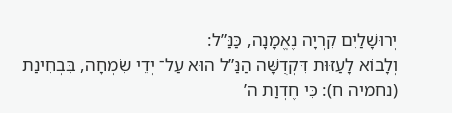יְרוּשָׁלַיִם קִרְיָה נֶאֱמָנָה, כַּנַּ”ל:
וְלָבוֹא לָעַזּוּת דִּקְדֻשָּׁה הַנַּ”ל הוּא עַל־ יְדֵי שִׂמְחָה, בִּבְחִינַת (נחמיה ח): כִּי חֶדְוַת ה’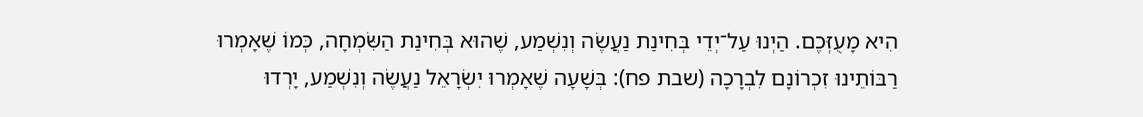הִיא מָעֻזְּכֶם. הַיְנוּ עַל־יְדֵי בְּחִינַת נַעֲשֶׂה וְנִשְׁמַע, שֶׁהוּא בְּחִינַת הַשִּׂמְחָה, כְּמוֹ שֶׁאָמְרוּ רַבּוֹתֵינוּ זִכְרוֹנָם לִבְרָכָה (שבת פח): בְּשָׁעָה שֶׁאָמְרוּ יִשְׂרָאֵל נַעֲשֶׂה וְנִשְׁמַע, יָרְדוּ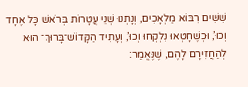שִׁשִּׁים רִבּוֹא מַלְאָכִים, וְנָתְנוּ שְׁנֵי עֲטָרוֹת בְּרֹאשׁ כָּל אֶחָד וְכוּ’, וּכְשֶׁחָטְאוּ נִלְקְחוּ וְכוּ’, וְעָתִיד הַקָּדוֹשׁ־בָּרוּךְ־ הוּא לְהַחֲזִירָם לָהֶם, שֶׁנֶּאֱמַר: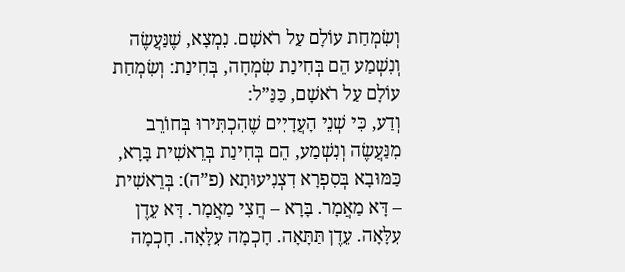וְשִׂמְחַת עוֹלָם עַל רֹאשָׁם. נִמְצָא, שֶׁנַּעֲשֶׂה וְנִשְׁמַע הֵם בְּחִינַת שִׂמְחָה, בְּחִינַת: וְשִׂמְחַת עוֹלָם עַל רֹאשָׁם, כַּנַּ”ל:
וְדַע, כִּי שְׁנֵי הָעֲדָיִים שֶׁהִכְתִּירוּ בְּחוֹרֵב מִנַּעֲשֶׂה וְנִשְׁמַע, הֵם בְּחִינַת בְּרֵאשִׁית בָּרָא, כַּמּוּבָא בְּסִפְרָא דִצְנִיעוּתָא (פ”ה): בְּרֵאשִׁית – דָּא מַאֲמָר. בָּרָא – חֲצִי מַאֲמָר. דָּא עֵדֶן עִלָּאָה. עֵדֶן תַּתָּאָה. חָכְמָה עִלָּאָה. חָכְמָה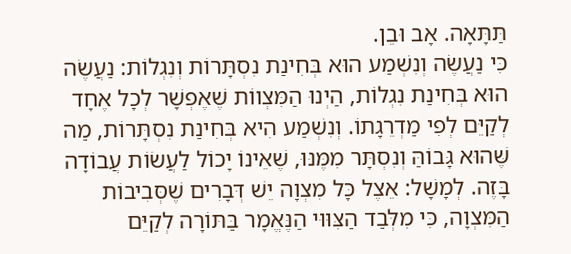תַּתָּאָה. אָב וּבֵן.
כִּי נַעֲשֶׂה וְנִשְׁמַע הוּא בְּחִינַת נִסְתָּרוֹת וְנִגְלוֹת: נַעֲשֶׂה הוּא בְּחִינַת נִגְלוֹת, הַיְנוּ הַמִּצְווֹת שֶׁאֶפְשָׁר לְכָל אֶחָד לְקַיֵּם לְפִי מַדְרֵגָתוֹ. וְנִשְׁמַע הִיא בְּחִינַת נִסְתָּרוֹת, מַה שֶּׁהוּא גָּבוֹהַּ וְנִסְתָּר מִמֶּנּוּ, שֶׁאֵינוֹ יָכוֹל לַעֲשׂוֹת עֲבוֹדָה בָּזֶה. לְמָשָׁל: אֵצֶל כָּל מִצְוָה יֵשׁ דְּבָרִים שֶׁסְּבִיבוֹת הַמִּצְוָה, כִּי מִלְּבַד הַצִּוּוּי הַנֶּאֱמָר בַּתּוֹרָה לְקַיֵּם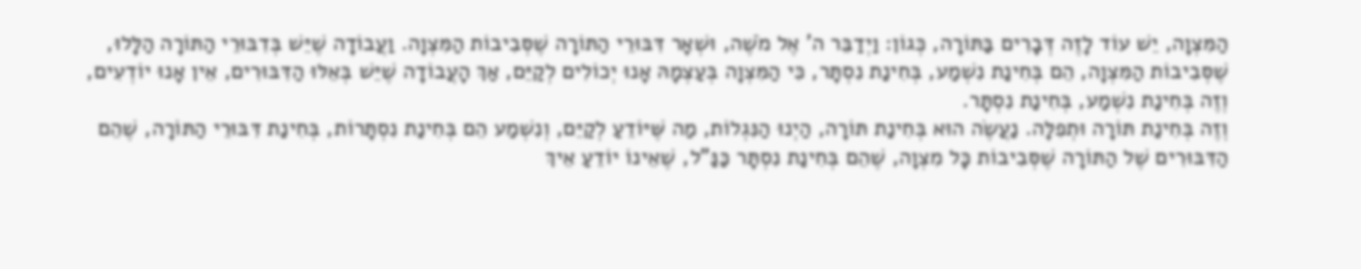הַמִּצְוָה, יֵשׁ עוֹד לָזֶה דְּבָרִים בַּתּוֹרָה, כְּגוֹן: וַיְדַבֵּר ה' אֶל מֹשֶׁה, וּשְׁאָר דִּבּוּרֵי הַתּוֹרָה שֶׁסְּבִיבוֹת הַמִּצְוָה. וַעֲבוֹדָה שֶׁיֵּשׁ בְּדִבּוּרֵי הַתּוֹרָה הַלָּלוּ, שֶׁסְּבִיבוֹת הַמִּצְוָה, הֵם בְּחִינַת נִשְׁמַע, בְּחִינַת נִסְתָּר, כִּי הַמִּצְוָה בְּעַצְמָהּ אָנוּ יְכוֹלִים לְקַיֵּם, אַךְ הָעֲבוֹדָה שֶׁיֵּשׁ בְּאֵלּוּ הַדִּבּוּרִים, אֵין אָנוּ יוֹדְעִים, וְזֶה בְּחִינַת נִשְׁמַע, בְּחִינַת נִסְתָּר.
וְזֶה בְּחִינַת תּוֹרָה וּתְפִלָּה. נַעֲשֶׂה הוּא בְּחִינַת תּוֹרָה, הַיְנוּ הַנִּגְלוֹת, מַה שֶּׁיּוֹדֵעַ לְקַיֵּם, וְנִשְׁמַע הֵם בְּחִינַת נִסְתָּרוֹת, בְּחִינַת דִּבּוּרֵי הַתּוֹרָה, שֶׁהֵם הַדִּבּוּרִים שֶׁל הַתּוֹרָה שֶׁסְּבִיבוֹת כָּל מִצְוָה, שֶׁהֵם בְּחִינַת נִסְתָּר כַּנַּ”ל, שֶׁאֵינוֹ יוֹדֵעַ אֵיךְ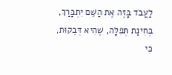לַעֲבֹד בָּזֶה אֶת הַשֵּׁם יִתְבָּרַךְ, בְּחִינַת תְּפִלָּה, שֶׁהִיא דְּבֵקוּת, כִּי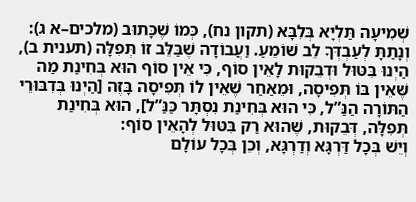שְׁמִיעָה תַּלְיָא בְּלִבָּא (תקון נח), כְּמוֹ שֶׁכָּתוּב (מלכים–א ג): וְנָתַתָּ לְעַבְדְּךָ לֵב שׁוֹמֵעַ. וַעֲבוֹדָה שֶׁבַּלֵּב זוֹ תְּפִלָּה (תענית ב), הַיְנוּ בִּטּוּל וּדְבֵקוּת לָאֵין סוֹף, כִּי אֵין סוֹף הוּא בְּחִינַת מַה שֶּׁאֵין בּוֹ תְּפִיסָה, וּמֵאַחַר שֶׁאֵין לוֹ תְּפִיסָה בָּזֶה [הַיְנוּ בְּדִבּוּרֵי הַתּוֹרָה הַנַּ”ל, כִּי הוּא בְּחִינַת נִסְתָּר כַּנַּ”ל], הוּא בְּחִינַת תְּפִלָּה, דְּבֵקוּת, שֶׁהוּא רַק בִּטּוּל לְהָאֵין סוֹף:
וְיֵשׁ בְּכָל דַּרְגָּא וְדַרְגָּא, וְכֵן בְּכָל עוֹלָם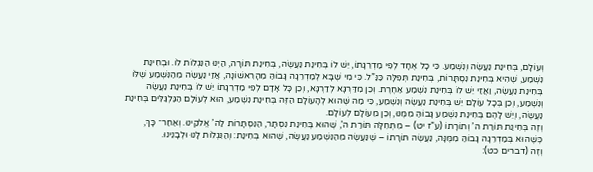וְעוֹלָם, בְּחִינַת נַעֲשֶׂה וְנִשְׁמַע. כִּי כָל אֶחָד לְפִי מַדְרֵגָתוֹ, יֵשׁ לוֹ בְּחִינַת נַעֲשֶׂה, בְּחִינַת תּוֹרָה, הַיְנוּ הַנִּגְלוֹת לוֹ. וּבְחִינַת נִשְׁמַע, שֶׁהִיא בְּחִינַת נִסְתָּרוֹת, בְּחִינַת תְּפִלָּה כַּנַּ”ל. כִּי מִי שֶׁבָּא לְמַדְרֵגָה גָּבוֹהַּ מֵהָרִאשׁוֹנָה, אֲזַי נַעֲשֶׂה מֵהַנִּשְׁמַע שֶׁלּוֹ בְּחִינַת נַעֲשֶׂה, וַאֲזַי יֵשׁ לוֹ בְּחִינַת נִשְׁמַע אַחֶרֶת. וְכֵן מִדַּרְגָּא לְדַרְגָּא, וְכֵן כָּל אָדָם לְפִי מַדְרֵגָתוֹ יֵשׁ לוֹ בְּחִינַת נַעֲשֶׂה וְנִשְׁמַע, וְכֵן בְּכָל עוֹלָם יֵשׁ בְּחִינַת נַעֲשֶׂה וְנִשְׁמַע, כִּי מַה שֶּׁהוּא לְהָעוֹלָם הַזֶּה בְּחִינַת נִשְׁמַע, הוּא לְעוֹלָם הַגַּלְגַּלִּים בְּחִינַת נַעֲשֶׂה, וְיֵשׁ לָהֶם בְּחִינַת נִשְׁמַע גָּבוֹהַּ מִמֶּנּוּ, וְכֵן מֵעוֹלָם לְעוֹלָם.
וְזֶה בְּחִינַת תּוֹרַת ה’ וְתוֹרָתוֹ (ע”ז יט) – מִתְּחִלָּה תּוֹרַת ה’, שֶׁהוּא בְּחִינַת נִסְתָּר, הַנִּסְתָּרוֹת לַה’ אֱלֹקֵינוּ. וְאַחַר־ כָּךְ, כְּשֶׁהוּא בְּמַדְרֵגָה גָּבוֹהַּ מִמֶּנָּה, נַעֲשֶׂה תּוֹרָתוֹ – שֶׁנַּעֲשֶׂה מֵהַנִּשְׁמַע נַעֲשֶׂה, שֶׁהוּא בְּחִינַת: וְהַנִּגְלוֹת לָנוּ וּלְבָנֵינוּ.
וְזֶה (דברים כט):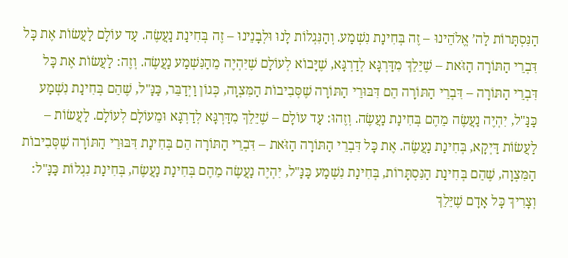הַנִּסְתָּרוֹת לַה’ אֱלֹהֵינוּ – זֶה בְּחִינַת נִשְׁמַע. וְהַנִּגְלוֹת לָנוּ וּלְבָנֵינוּ – זֶה בְּחִינַת נַעֲשֶׂה. עַד עוֹלָם לַעֲשׂוֹת אֶת כָּל דִּבְרֵי הַתּוֹרָה הַזֹּאת – שֶׁיֵּלֵךְ מִדַּרְגָּא לְדַרְגָּא, שֶׁיָּבוֹא לְעוֹלָם שֶׁיִּהְיֶה מֵהַנִּשְׁמַע נַעֲשֶׂה. וְזֶה: לַעֲשׂוֹת אֶת כָּל דִּבְרֵי הַתּוֹרָה – דִּבְרֵי הַתּוֹרָה הֵם דִּבּוּרֵי הַתּוֹרָה שֶׁסְּבִיבוֹת הַמִּצְוָה, כְּגוֹן וַיְדַבֵּר, כַּנַּ"ל, שֶׁהֵם בְּחִינַת נִשְׁמַע כַּנַּ"ל, יִהְיֶה נַעֲשֶׂה מֵהֶם בְּחִינַת נַעֲשֶׂה. וְזֶהוּ: עַד עוֹלָם – שֶׁיֵּלֵךְ מִדַּרְגָּא לְדַרְגָּא וּמֵעוֹלָם לְעוֹלָם. לַעֲשׂוֹת – לַעֲשׂוֹת דַּיְקָא, בְּחִינַת נַעֲשֶׂה. אֶת כָּל דִּבְרֵי הַתּוֹרָה הַזֹּאת – דִּבְרֵי הַתּוֹרָה הֵם בְּחִינַת דִּבּוּרֵי הַתּוֹרָה שֶׁסְּבִיבוֹת הַמִּצְוָה, שֶׁהֵם בְּחִינַת הַנִּסְתָּרוֹת, בְּחִינַת נִשְׁמַע כַּנַּ"ל, יִהְיֶה נַעֲשֶׂה מֵהֶם בְּחִינַת נַעֲשֶׂה, בְּחִינַת נִגְלוֹת כַּנַּ"ל:
וְצָרִיךְ כָּל אָדָם שֶׁיֵּלֵךְ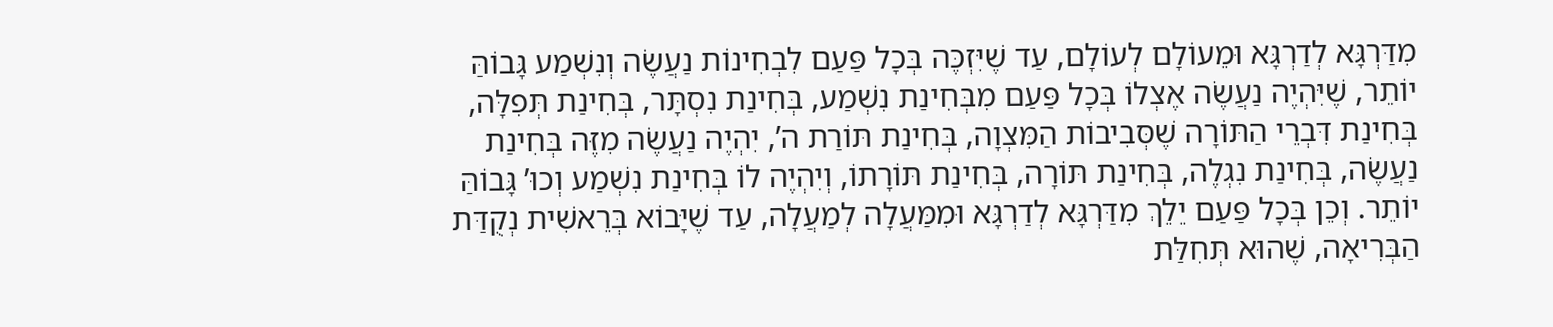מִדַּרְגָּא לְדַרְגָּא וּמֵעוֹלָם לְעוֹלָם, עַד שֶׁיִּזְכֶּה בְּכָל פַּעַם לִבְחִינוֹת נַעֲשֶׂה וְנִשְׁמַע גָּבוֹהַּ יוֹתֵר, שֶׁיִּהְיֶה נַעֲשֶׂה אֶצְלוֹ בְּכָל פַּעַם מִבְּחִינַת נִשְׁמַע, בְּחִינַת נִסְתָּר, בְּחִינַת תְּפִלָּה, בְּחִינַת דִּבְרֵי הַתּוֹרָה שֶׁסְּבִיבוֹת הַמִּצְוָה, בְּחִינַת תּוֹרַת ה’, יִהְיֶה נַעֲשֶׂה מִזֶּה בְּחִינַת נַעֲשֶׂה, בְּחִינַת נִגְלֶה, בְּחִינַת תּוֹרָה, בְּחִינַת תּוֹרָתוֹ, וְיִהְיֶה לוֹ בְּחִינַת נִשְׁמַע וְכוּ’ גָּבוֹהַּ יוֹתֵר. וְכֵן בְּכָל פַּעַם יֵלֵךְ מִדַּרְגָּא לְדַרְגָּא וּמִמַּעֲלָה לְמַעֲלָה, עַד שֶׁיָּבוֹא בְּרֵאשִׁית נְקֻדַּת הַבְּרִיאָה, שֶׁהוּא תְּחִלַּת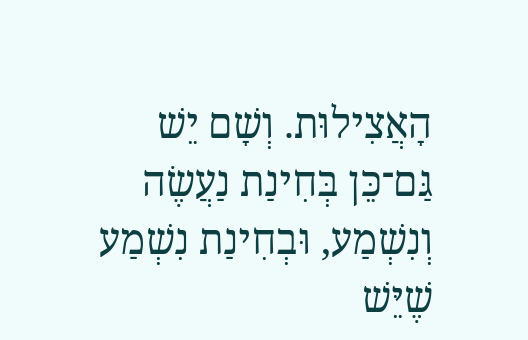הָאֲצִילוּת. וְשָׁם יֵשׁ גַּם־כֵּן בְּחִינַת נַעֲשֶׂה וְנִשְׁמַע, וּבְחִינַת נִשְׁמַע שֶׁיֵּשׁ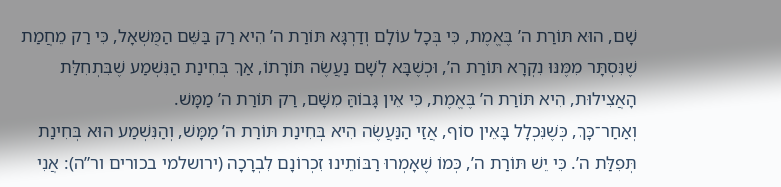שָׁם, הוּא תּוֹרַת ה’ בֶּאֱמֶת, כִּי בְּכָל עוֹלָם וְדַרְגָּא תּוֹרַת ה’ הִיא רַק בַּשֵּׁם הַמֻּשְׁאָל, כִּי רַק מֵחֲמַת שֶׁנִּסְתָּר מִמֶּנּוּ נִקְרָא תּוֹרַת ה’, וּכְשֶׁבָּא לְשָׁם נַעֲשֶׂה תּוֹרָתוֹ, אַךְ בְּחִינַת הַנִּשְׁמַע שֶׁבִּתְחִלַּת הָאֲצִילוּת, הִיא תּוֹרַת ה’ בֶּאֱמֶת, כִּי אֵין גָּבוֹהַּ מִשָּׁם, רַק תּוֹרַת ה’ מַמָּשׁ.
וְאַחַר־כָּךְ, כְּשֶׁנִּכְלָל בָּאֵין סוֹף, אֲזַי הַנַּעֲשֶׂה הִיא בְּחִינַת תּוֹרַת ה’ מַמָּשׁ, וְהַנִּשְׁמַע הוּא בְּחִינַת תְּפִלַּת ה’. כִּי יֵשׁ תּוֹרַת ה’, כְּמוֹ שֶׁאָמְרוּ רַבּוֹתֵינוּ זִכְרוֹנָם לִבְרָכָה (ירושלמי בכורים ור”ה): אֲנִי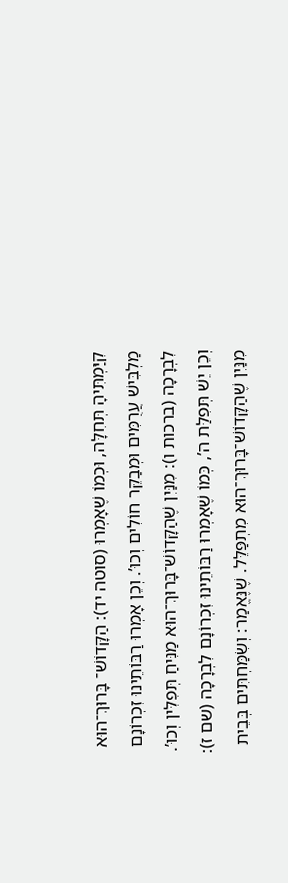קִיַּמְתִּיהָ תְּחִלָּה, וּכְמוֹ שֶׁאָמְרוּ (סוטה יד): הַקָּדוֹשׁ־ בָּרוּךְ־הוּא מַלְבִּישׁ עֲרֻמִּים וּמְבַקֵּר חוֹלִים וְכוּ’. וְכֵן אָמְרוּ רַבּוֹתֵינוּ זִכְרוֹנָם לִבְרָכָה (ברכות ו): מִנַּיִן שֶׁהַקָּדוֹשׁ־בָּרוּךְ־הוּא מַנִּיחַ תְּפִלִּין וְכוּ’. וְכֵן יֵשׁ תְּפִלַּת ה’, כְּמוֹ שֶׁאָמְרוּ רַבּוֹתֵינוּ זִכְרוֹנָם לִבְרָכָה (שם ז): מִנַּיִן שֶׁהַקָּדוֹשׁ־בָּרוּךְ־הוּא מִתְפַּלֵּל. שֶׁנֶּאֱמַר: וְשִׂמַּחְתִּים בְּבֵית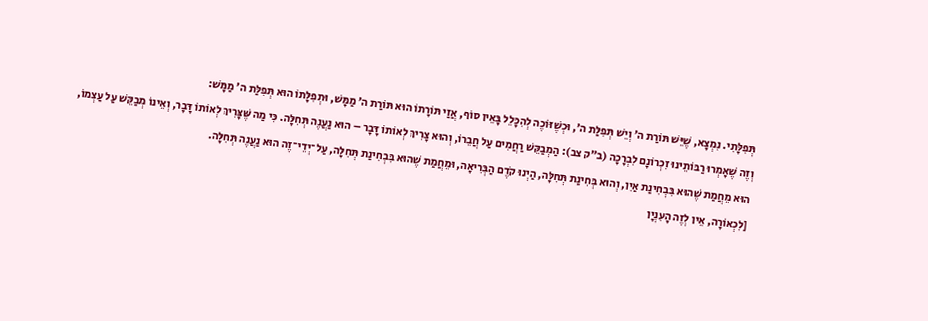תְּפִלָּתִי. נִמְצָא, שֶׁיֵּשׁ תּוֹרַת ה’ וְיֵשׁ תְּפִלַּת ה’, וּכְשֶׁזּוֹכֶה לְהִכָּלֵל בָּאֵין סוֹף, אֲזַי תּוֹרָתוֹ הוּא תּוֹרַת ה’ מַמָּשׁ, וּתְפִלָּתוֹ הוּא תְּפִלַּת ה’ מַמָּשׁ:
וְזֶה שֶׁאָמְרוּ רַבּוֹתֵינוּ זִכְרוֹנָם לִבְרָכָה (ב”ק צב): הַמְבַקֵּשׁ רַחֲמִים עַל חֲבֵרוֹ, וְהוּא צָרִיךְ לְאוֹתוֹ דָּבָר – הוּא נַעֲנֶה תְּחִלָּה. כִּי מַה שֶּׁצָּרִיךְ לְאוֹתוֹ דָּבָר, וְאֵינוֹ מְבַקֵּשׁ עַל עַצְמוֹ, הוּא מֵחֲמַת שֶׁהוּא בִּבְחִינַת אַיִן, וְהוּא בְּחִינַת תְּחִלָּה, הַיְנוּ קֹדֶם הַבְּרִיאָה, וּמֵחֲמַת שֶׁהוּא בִּבְחִינַת תְּחִלָּה, עַל־יְדֵי־זֶה הוּא נַעֲנֶה תְּחִלָּה.
[לִכְאוֹרָה, אֵין לְזֶה הָעִנְיָן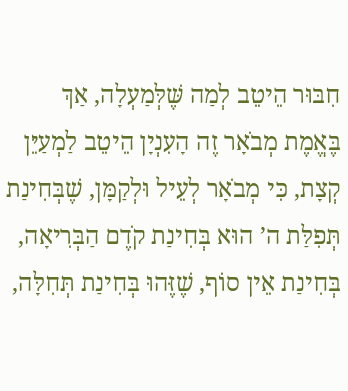חִבּוּר הֵיטֵב לְמַה שֶּׁלְּמַעְלָה, אַךְ בֶּאֱמֶת מְבֹאָר זֶה הָעִנְיָן הֵיטֵב לַמְעַיֵּן קְצָת, כִּי מְבֹאָר לְעֵיל וּלְקַמָּן, שֶׁבְּחִינַת תְּפִלַּת ה’ הוּא בְּחִינַת קֹדֶם הַבְּרִיאָה, בְּחִינַת אֵין סוֹף, שֶׁזֶּהוּ בְּחִינַת תְּחִלָּה,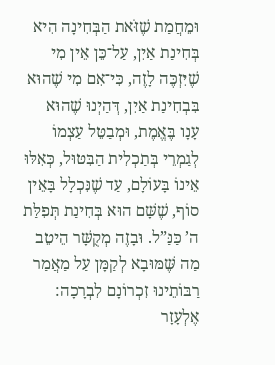וּמֵחֲמַת שֶׁזֹּאת הַבְּחִינָה הִיא בְּחִינַת אַיִן, עַל־כֵּן אֵין מִי שֶׁיִּזְכֶּה לָזֶה, כִּי־אִם מִי שֶׁהוּא בִּבְחִינַת אַיִן, דְּהַיְנוּ שֶׁהוּא עָנָו בֶּאֱמֶת, וּמְבַטֵּל עַצְמוֹ לְגַמְרֵי בְּתַכְלִית הַבִּטּוּל, כְּאִלּוּ אֵינוֹ בָּעוֹלָם, עַד שֶׁנִּכְלָל בָּאֵין סוֹף, שֶׁשָּׁם הוּא בְּחִינַת תְּפִלַּת ה’ כַּנַּ”ל. וּבָזֶה מְקֻשָּׁר הֵיטֵב מַה שֶּׁמּוּבָא לְקַמָּן עַל מַאֲמַר רַבּוֹתֵינוּ זִכְרוֹנָם לִבְרָכָה: אֶלְעָזָר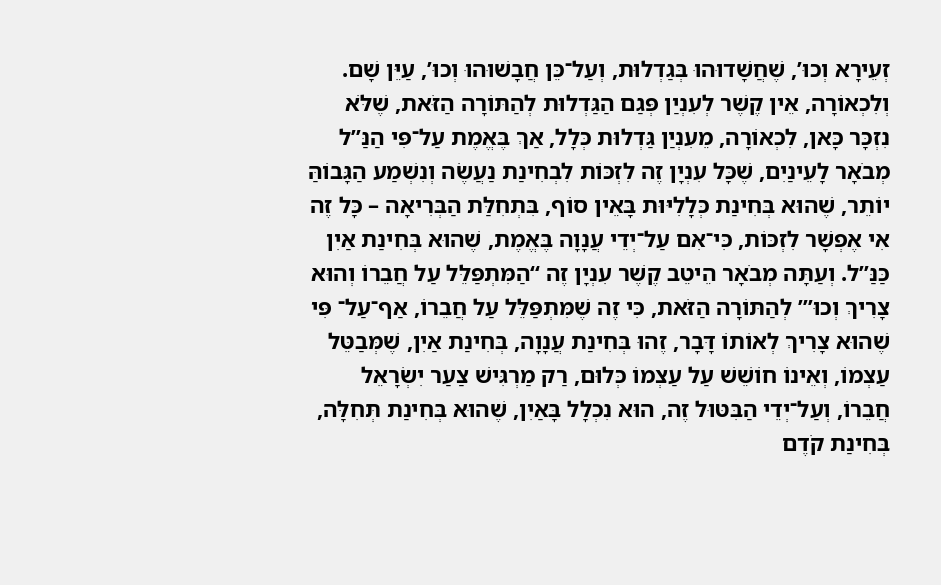זְעֵירָא וְכוּ’, שֶׁחֲשָׁדוּהוּ בְּגַדְלוּת, וְעַל־כֵּן חֲבָשׁוּהוּ וְכוּ’, עַיֵּן שָׁם. וְלִכְאוֹרָה, אֵין קֶשֶׁר לְעִנְיַן פְּגַם הַגַּדְלוּת לְהַתּוֹרָה הַזֹּאת, שֶׁלֹּא נִזְכָּר כָּאן, לִכְאוֹרָה, מֵעִנְיַן גַּדְלוּת כְּלָל, אַךְ בֶּאֱמֶת עַל־פִּי הַנַּ”ל מְבֹאָר לָעֵינַיִם, שֶׁכָּל עִנְיָן זֶה לִזְכּוֹת לִבְחִינַת נַעֲשֶׂה וְנִשְׁמַע הַגָּבוֹהַּ יוֹתֵר, שֶׁהוּא בְּחִינַת כְּלָלִיּוּת בָּאֵין סוֹף, בִּתְחִלַּת הַבְּרִיאָה – כָּל זֶה אִי אֶפְשָׁר לִזְכּוֹת, כִּי־אִם עַל־יְדֵי עֲנָוָה בֶּאֱמֶת, שֶׁהוּא בְּחִינַת אַיִן כַּנַּ”ל. וְעַתָּה מְבֹאָר הֵיטֵב קֶשֶׁר עִנְיָן זֶה “הַמִּתְפַּלֵּל עַל חֲבֵרוֹ וְהוּא צָרִיךְ וְכוּ’” לְהַתּוֹרָה הַזֹּאת, כִּי זֶה שֶׁמִּתְפַּלֵּל עַל חֲבֵרוֹ, אַף־עַל־ פִּי שֶׁהוּא צָרִיךְ לְאוֹתוֹ דָּבָר, זֶהוּ בְּחִינַת עֲנָוָה, בְּחִינַת אַיִן, שֶׁמְּבַטֵּל עַצְמוֹ, וְאֵינוֹ חוֹשֵׁשׁ עַל עַצְמוֹ כְּלוּם, רַק מַרְגִּישׁ צַעַר יִשְׂרָאֵל חֲבֵרוֹ, וְעַל־יְדֵי הַבִּטּוּל זֶה, הוּא נִכְלָל בָּאַיִן, שֶׁהוּא בְּחִינַת תְּחִלָּה, בְּחִינַת קֹדֶם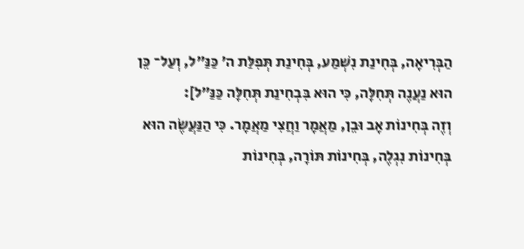הַבְּרִיאָה, בְּחִינַת נִשְׁמַע, בְּחִינַת תְּפִלַּת ה’ כַּנַּ”ל, וְעַל־ כֵּן הוּא נַעֲנֶה תְּחִלָּה, כִּי הוּא בִּבְחִינַת תְּחִלָּה כַּנַּ”ל]:
וְזֶה בְּחִינוֹת אָב וּבֵן, מַאֲמָר וַחֲצִי מַאֲמָר. כִּי הַנַּעֲשֶׂה הוּא בְּחִינוֹת נִגְלֶה, בְּחִינוֹת תּוֹרָה, בְּחִינוֹת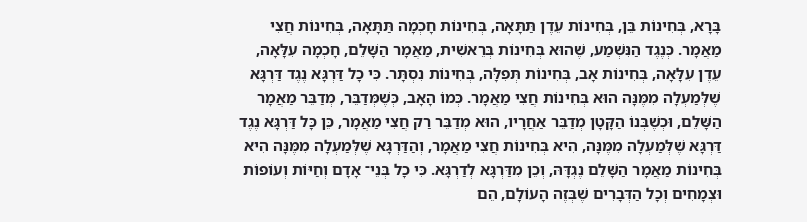בָּרָא, בְּחִינוֹת בֵּן, בְּחִינוֹת עֵדֶן תַּתָּאָה, בְּחִינוֹת חָכְמָה תַּתָּאָה, בְּחִינוֹת חֲצִי מַאֲמָר. כְּנֶגֶד הַנִּשְׁמַע, שֶׁהוּא בְּחִינוֹת בְּרֵאשִׁית, מַאֲמָר הַשָּׁלֵם, חָכְמָה עִלָּאָה, עֵדֶן עִלָּאָה, בְּחִינוֹת אָב, בְּחִינוֹת תְּפִלָּה, בְּחִינוֹת נִסְתָּר. כִּי כָל דַּרְגָּא נֶגֶד דַּרְגָּא שֶׁלְּמַעְלָה מִמֶּנָּה הוּא בְּחִינוֹת חֲצִי מַאֲמָר. כְּמוֹ הָאָב, כְּשֶׁמְּדַבֵּר, מְדַבֵּר מַאֲמָר הַשָּׁלֵם, וּכְשֶׁבְּנוֹ הַקָּטָן מְדַבֵּר אַחֲרָיו, הוּא מְדַבֵּר רַק חֲצִי מַאֲמָר, כֵּן כָּל דַּרְגָּא נֶגֶד דַּרְגָּא שֶׁלְּמַעְלָה מִמֶּנָּה, הִיא בְּחִינוֹת חֲצִי מַאֲמָר, וְהַדַּרְגָּא שֶׁלְּמַעְלָה מִמֶּנָּה הִיא בְּחִינוֹת מַאֲמָר הַשָּׁלֵם נֶגְדָּהּ, וְכֵן מִדַּרְגָּא לְדַרְגָּא. כִּי כָל בְּנֵי־ אָדָם וְחַיּוֹת וְעוֹפוֹת וּצְמָחִים וְכָל הַדְּבָרִים שֶׁבְּזֶה הָעוֹלָם, הֵם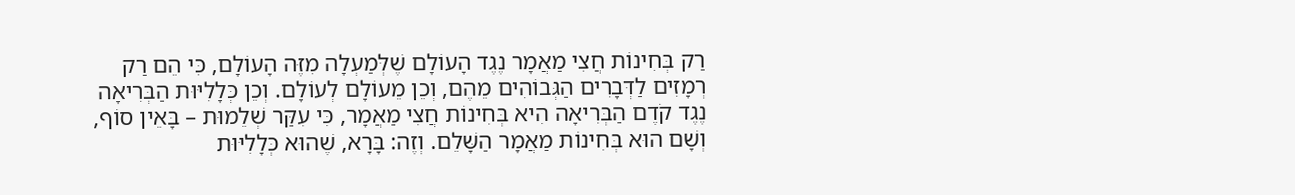רַק בְּחִינוֹת חֲצִי מַאֲמָר נֶגֶד הָעוֹלָם שֶׁלְּמַעְלָה מִזֶּה הָעוֹלָם, כִּי הֵם רַק רְמָזִים לַדְּבָרִים הַגְּבוֹהִים מֵהֶם, וְכֵן מֵעוֹלָם לְעוֹלָם. וְכֵן כְּלָלִיּוּת הַבְּרִיאָה נֶגֶד קֹדֶם הַבְּרִיאָה הִיא בְּחִינוֹת חֲצִי מַאֲמָר, כִּי עִקַּר שְׁלֵמוּת – בָּאֵין סוֹף, וְשָׁם הוּא בְּחִינוֹת מַאֲמָר הַשָּׁלֵם. וְזֶה: בָּרָא, שֶׁהוּא כְּלָלִיּוּת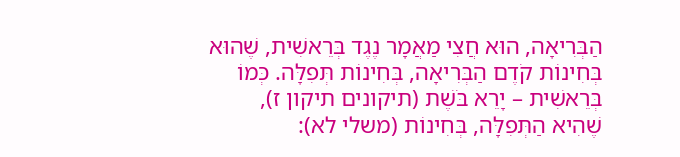הַבְּרִיאָה, הוּא חֲצִי מַאֲמָר נֶגֶד בְּרֵאשִׁית, שֶׁהוּא בְּחִינוֹת קֹדֶם הַבְּרִיאָה, בְּחִינוֹת תְּפִלָּה. כְּמוֹ בְּרֵאשִׁית – יָרֵא בֹּשֶׁת (תיקונים תיקון ז), שֶׁהִיא הַתְּפִלָּה, בְּחִינוֹת (משלי לא):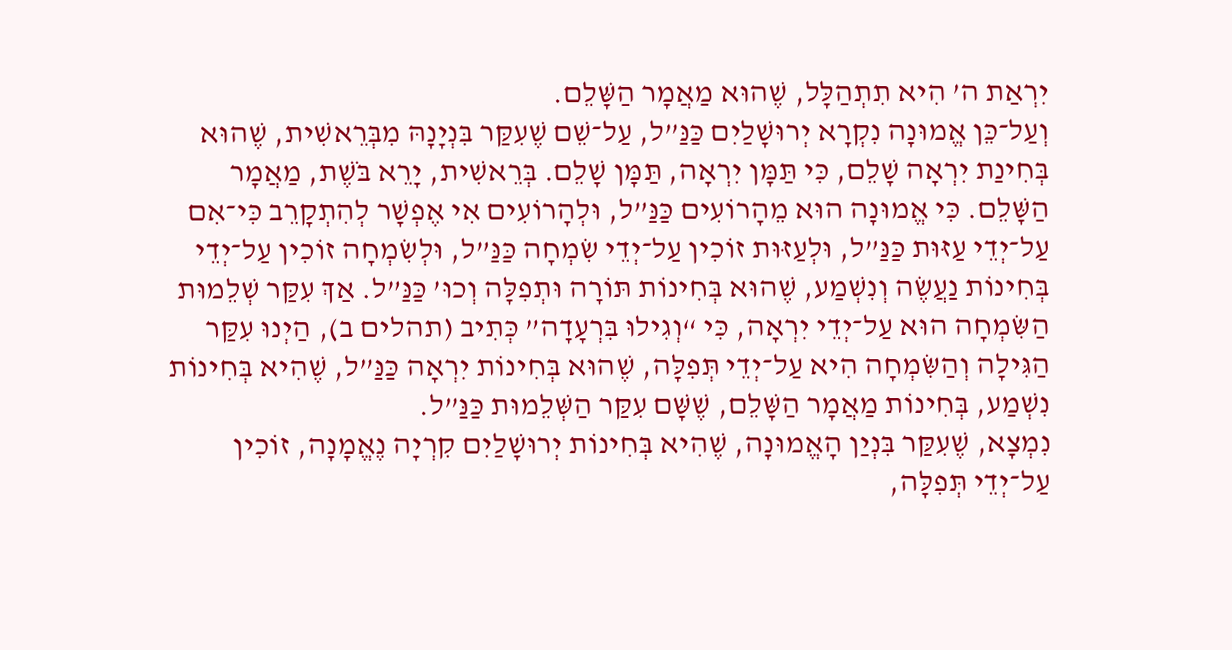יִרְאַת ה’ הִיא תִתְהַלָּל, שֶׁהוּא מַאֲמָר הַשָּׁלֵם.
וְעַל־כֵּן אֱמוּנָה נִקְרָא יְרוּשָׁלַיִם כַּנַּ”ל, עַל־שֵׁם שֶׁעִקַּר בִּנְיָנָהּ מִבְּרֵאשִׁית, שֶׁהוּא בְּחִינַת יִרְאָה שָׁלֵם, כִּי תַּמָּן יִרְאָה, תַּמָּן שָׁלֵם. בְּרֵאשִׁית, יָרֵא בֹּשֶׁת, מַאֲמָר הַשָּׁלֵם. כִּי אֱמוּנָה הוּא מֵהָרוֹעִים כַּנַּ”ל, וּלְהָרוֹעִים אִי אֶפְשָׁר לְהִתְקָרֵב כִּי־אִם עַל־יְדֵי עַזּוּת כַּנַּ”ל, וּלְעַזּוּת זוֹכִין עַל־יְדֵי שִׂמְחָה כַּנַּ”ל, וּלְשִׂמְחָה זוֹכִין עַל־יְדֵי בְּחִינוֹת נַעֲשֶׂה וְנִשְׁמַע, שֶׁהוּא בְּחִינוֹת תּוֹרָה וּתְפִלָּה וְכוּ’ כַּנַּ”ל. אַךְ עִקַּר שְׁלֵמוּת הַשִּׂמְחָה הוּא עַל־יְדֵי יִרְאָה, כִּי “וְגִילוּ בִּרְעָדָה” כְּתִיב (תהלים ב), הַיְנוּ עִקַּר הַגִּילָה וְהַשִּׂמְחָה הִיא עַל־יְדֵי תְּפִלָּה, שֶׁהוּא בְּחִינוֹת יִרְאָה כַּנַּ”ל, שֶׁהִיא בְּחִינוֹת נִשְׁמַע, בְּחִינוֹת מַאֲמָר הַשָּׁלֵם, שֶׁשָּׁם עִקַּר הַשְּׁלֵמוּת כַּנַּ”ל.
נִמְצָא, שֶׁעִקַּר בִּנְיַן הָאֱמוּנָה, שֶׁהִיא בְּחִינוֹת יְרוּשָׁלַיִם קִרְיָה נֶאֱמָנָה, זוֹכִין עַל־יְדֵי תְּפִלָּה,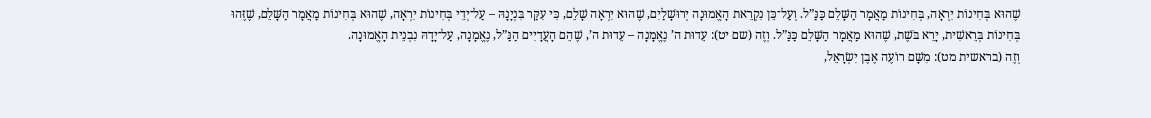שֶׁהוּא בְּחִינוֹת יִרְאָה, בְּחִינוֹת מַאֲמָר הַשָּׁלֵם כַּנַּ”ל. וְעַל־כֵּן נִקְרֵאת הָאֱמוּנָה יְרוּשָׁלַיִם, שֶׁהוּא יִרְאָה שָׁלֵם, כִּי עִקַּר בִּנְיָנָהּ – עַל־יְדֵי בְּחִינוֹת יִרְאָה, שֶׁהוּא בְּחִינוֹת מַאֲמָר הַשָּׁלֵם, שֶׁזֶּהוּ בְּחִינוֹת בְּרֵאשִׁית, יָרֵא בֹּשֶׁת, שֶׁהוּא מַאֲמָר הַשָּׁלֵם כַּנַּ”ל. וְזֶה (שם יט): עֵדוּת ה’ נֶאֱמָנָה – עֵדוּת ה’, שֶׁהֵם הָעֲדָיִים הַנַּ”ל, נֶאֱמָנָה, עַל־יָדָהּ נִבְנֵית הָאֱמוּנָה.
וְזֶה (בראשית מט): מִשָּׁם רוֹעֶה אֶבֶן יִשְׂרָאֵל,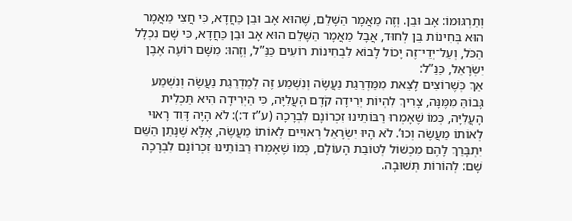וְתַרְגּוּמוֹ: אָב וּבֵן. וְזֶה מַאֲמָר הַשָּׁלֵם, שֶׁהוּא אָב וּבֵן כַּחֲדָא, כִּי חֲצִי מַאֲמָר הוּא בְּחִינוֹת בֵּן לְחוּד, אֲבָל מַאֲמָר הַשָּׁלֵם הוּא אָב וּבֵן כַּחֲדָא, כִּי שָׁם נִכְלָל הַכֹּל, וְעַל־יְדֵי־זֶה יָכוֹל לָבוֹא לִבְחִינוֹת רוֹעִים כַּנַּ”ל, וְזֶהוּ: מִשָּׁם רוֹעֶה אֶבֶן יִשְׂרָאֵל, כַּנַּ”ל:
אַךְ כְּשֶׁרוֹצִים לָצֵאת מִמַּדְרֵגַת נַעֲשֶׂה וְנִשְׁמַע זֶה לְמַדְרֵגַת נַעֲשֶׂה וְנִשְׁמַע גָּבוֹהַּ מִמֶּנָּה, צָרִיךְ לִהְיוֹת יְרִידָה קֹדֶם הָעֲלִיָּה, כִּי הַיְרִידָה הִיא תַּכְלִית הָעֲלִיָּה, כְּמוֹ שֶׁאָמְרוּ רַבּוֹתֵינוּ זִכְרוֹנָם לִבְרָכָה (ע”ז ד:): לֹא הָיָה דָּוִד רָאוּי לְאוֹתוֹ מַעֲשֶׂה וְכוּ’. לֹא הָיוּ יִשְׂרָאֵל רְאוּיִים לְאוֹתוֹ מַעֲשֶׂה, אֶלָּא שֶׁנָּתַן הַשֵּׁם יִתְבָּרַךְ לָהֶם מִכְשׁוֹל לְטוֹבַת הָעוֹלָם, כְּמוֹ שֶׁאָמְרוּ רַבּוֹתֵינוּ זִכְרוֹנָם לִבְרָכָה שָׁם: לְהוֹרוֹת תְּשׁוּבָה.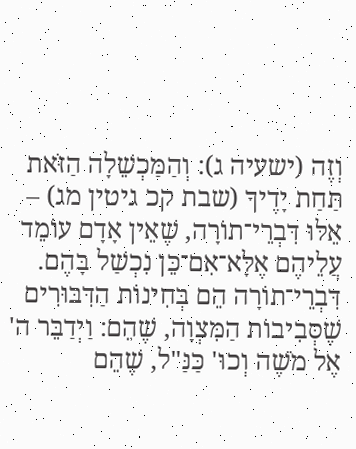וְזֶה (ישעיה ג): וְהַמַּכְשֵׁלָה הַזֹּאת תַּחַת יָדֶיךָ (שבת קכ גיטין מג) – אֵלּוּ דִּבְרֵי־תוֹרָה, שֶׁאֵין אָדָם עוֹמֵד עֲלֵיהֶם אֶלָּא־אִם־כֵּן נִכְשַׁל בָּהֶם. דִּבְרֵי־תוֹרָה הֵם בְּחִינוֹת הַדִּבּוּרִים שֶׁסְּבִיבוֹת הַמִּצְוָה, שֶׁהֵם: וַיְדַבֵּר ה' אֶל מֹשֶׁה וְכוּ' כַּנַּ"ל, שֶׁהֵם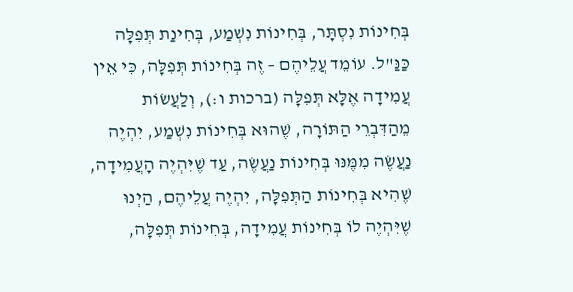בְּחִינוֹת נִסְתָּר, בְּחִינוֹת נִשְׁמַע, בְּחִינַת תְּפִלָּה כַּנַּ"ל. עוֹמֵד עֲלֵיהֶם – זֶה בְּחִינוֹת תְּפִלָּה, כִּי אֵין עֲמִידָה אֶלָּא תְּפִלָּה (ברכות ו:), וְלַעֲשׂוֹת מֵהַדִּבְרֵי הַתּוֹרָה, שֶׁהוּא בְּחִינוֹת נִשְׁמַע, יִהְיֶה נַעֲשֶׂה מִמֶּנּוּ בְּחִינוֹת נַעֲשֶׂה, עַד שֶׁיִּהְיֶה הָעֲמִידָה, שֶׁהִיא בְּחִינוֹת הַתְּפִלָּה, יִהְיֶה עֲלֵיהֶם, הַיְנוּ שֶׁיִּהְיֶה לוֹ בְּחִינוֹת עֲמִידָה, בְּחִינוֹת תְּפִלָּה,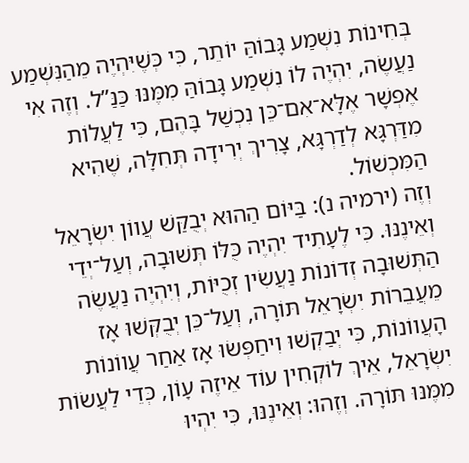בְּחִינוֹת נִשְׁמַע גָּבוֹהַּ יוֹתֵר, כִּי כְּשֶׁיִּהְיֶה מֵהַנִּשְׁמַע נַעֲשֶׂה, יִהְיֶה לוֹ נִשְׁמַע גָּבוֹהַּ מִמֶּנּוּ כַּנַּ”ל. וְזֶה אִי אֶפְשָׁר אֶלָּא־אִם־כֵּן נִכְשַׁל בָּהֶם, כִּי לַעֲלוֹת מִדַּרְגָּא לְדַרְגָּא, צָרִיךְ יְרִידָה תְּחִלָּה, שֶׁהִיא הַמִּכְשׁוֹל.
וְזֶה (ירמיה נ): בַּיּוֹם הַהוּא יְבֻקַּשׁ עֲווֹן יִשְׂרָאֵל וְאֵינֶנּוּ. כִּי לֶעָתִיד יִהְיֶה כֻּלּוֹ תְּשׁוּבָה, וְעַל־יְדֵי הַתְּשׁוּבָה זְדוֹנוֹת נַעֲשִׂין זְכֻיּוֹת, וְיִהְיֶה נַעֲשֶׂה מֵעֲבֵרוֹת יִשְׂרָאֵל תּוֹרָה, וְעַל־כֵּן יְבֻקְּשׁוּ אָז הָעֲווֹנוֹת, כִּי יְבַקְשׁוּ וִיחַפְּשׂוּ אָז אַחַר עֲווֹנוֹת יִשְׂרָאֵל, אֵיךְ לוֹקְחִין עוֹד אֵיזֶה עָוֹן, כְּדֵי לַעֲשׂוֹת מִמֶּנּוּ תּוֹרָה. וְזֶהוּ: וְאֵינֶנּוּ, כִּי יִהְיוּ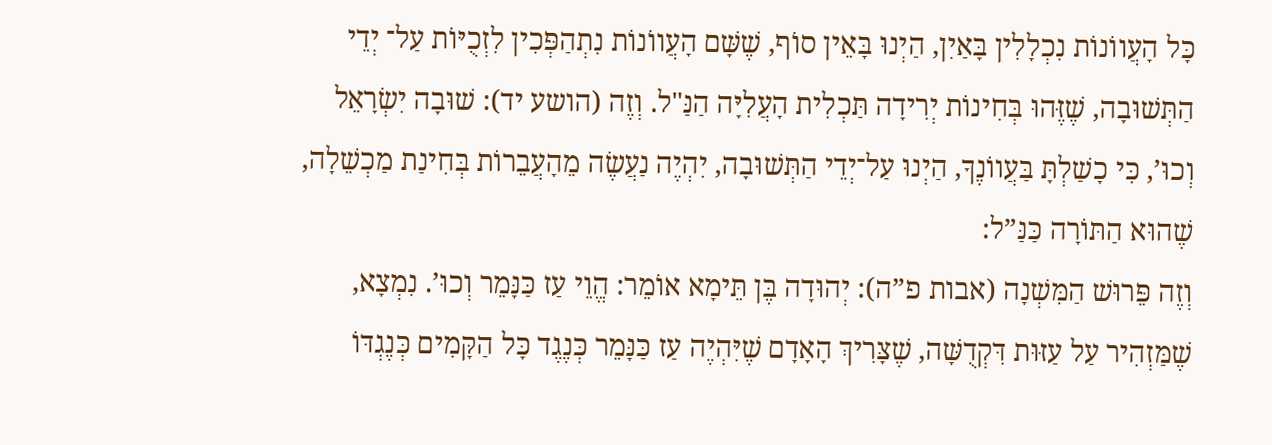כָּל הָעֲווֹנוֹת נִכְלָלִין בָּאַיִן, הַיְנוּ בָּאֵין סוֹף, שֶׁשָּׁם הָעֲווֹנוֹת נִתְהַפְּכִין לִזְכֻיּוֹת עַל־ יְדֵי הַתְּשׁוּבָה, שֶׁזֶּהוּ בְּחִינוֹת יְרִידָה תַּכְלִית הָעֲלִיָּה הַנַּ"ל. וְזֶה (הושע יד): שׁוּבָה יִשְׂרָאֵל וְכוּ’, כִּי כָשַׁלְתָּ בַּעֲווֹנֶךָ, הַיְנוּ עַל־יְדֵי הַתְּשׁוּבָה, יִהְיֶה נַעֲשֶׂה מֵהָעֲבֵרוֹת בְּחִינַת מַכְשֵׁלָה, שֶׁהוּא הַתּוֹרָה כַּנַּ”ל:
וְזֶה פֵּרוּשׁ הַמִּשְׁנָה (אבות פ”ה): יְהוּדָה בֶּן תֵּימָא אוֹמֵר: הֱוֵי עַז כַּנָּמֵר וְכוּ’. נִמְצָא, שֶׁמַּזְהִיר עַל עַזּוּת דִּקְדֻשָּׁה, שֶׁצָּרִיךְ הָאָדָם שֶׁיִּהְיֶה עַז כַּנָּמֵר כְּנֶגֶד כָּל הַקָּמִים כְּנֶגְדּוֹ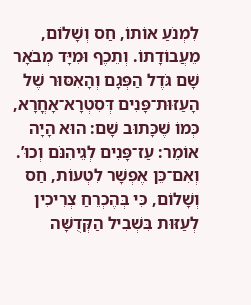לִמְנֹעַ אוֹתוֹ, חַס וְשָׁלוֹם, מֵעֲבוֹדָתוֹ. וְתֵכֶף וּמִיָּד מְבֹאָר שָׁם גֹּדֶל הַפְּגָם וְהָאִסּוּר שֶׁל הָעַזּוּת־פָּנִים דְּסִטְרָא־אָחֳרָא, כְּמוֹ שֶׁכָּתוּב שָׁם: הוּא הָיָה אוֹמֵר: עַז־פָּנִים לְגֵיהִנֹּם וְכוּ’. וְאִם־כֵּן אֶפְשָׁר לִטְעוֹת, חַס וְשָׁלוֹם, כִּי בְּהֶכְרֵחַ צְרִיכִין לְעַזּוּת בִּשְׁבִיל הַקְּדֻשָּׁה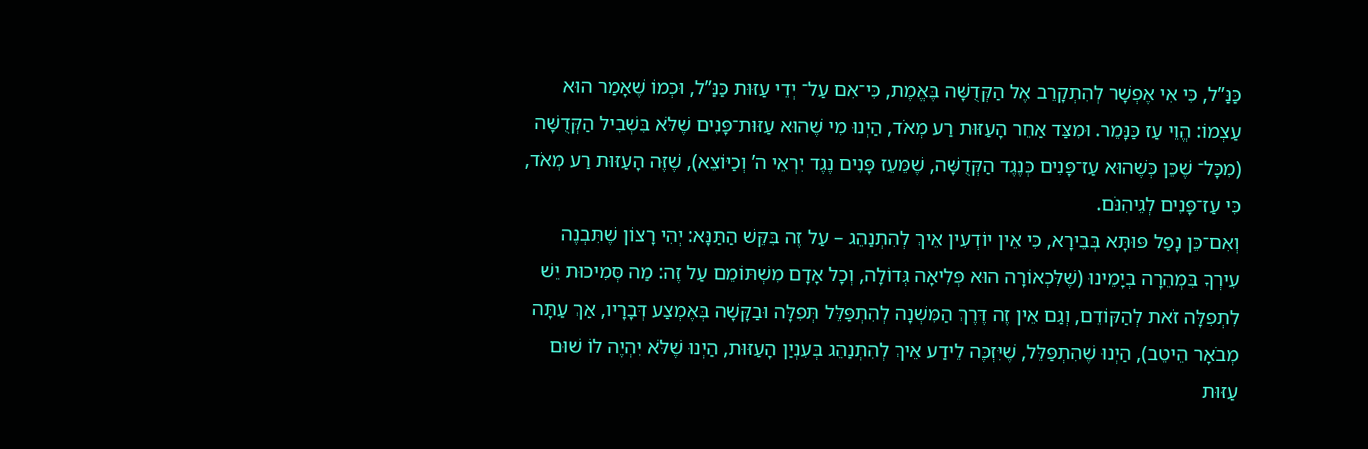כַּנַּ”ל, כִּי אִי אֶפְשָׁר לְהִתְקָרֵב אֶל הַקְּדֻשָּׁה בֶּאֱמֶת, כִּי־אִם עַל־ יְדֵי עַזּוּת כַּנַּ”ל, וּכְמוֹ שֶׁאָמַר הוּא עַצְמוֹ: הֱוֵי עַז כַּנָּמֵר. וּמִצַּד אַחֵר הָעַזּוּת רַע מְאֹד, הַיְנוּ מִי שֶׁהוּא עַזּוּת־פָּנִים שֶׁלֹּא בִּשְׁבִיל הַקְּדֻשָּׁה (מִכָּל־ שֶׁכֵּן כְּשֶׁהוּא עַז־פָּנִים כְּנֶגֶד הַקְּדֻשָּׁה, שֶׁמֵּעֵז פָּנִים נֶגֶד יִרְאֵי ה’ וְכַיּוֹצֵא), שֶׁזֶּה הָעַזּוּת רַע מְאֹד, כִּי עַז־פָּנִים לְגֵיהִנֹּם.
וְאִם־כֵּן נָפַל פּוּתָּא בְּבֵירָא, כִּי אֵין יוֹדְעִין אֵיךְ לְהִתְנַהֵג – עַל זֶה בִּקֵּשׁ הַתַּנָּא: יְהִי רָצוֹן שֶׁתִּבְנֶה עִירְךָ בִּמְהֵרָה בְיָמֵינוּ (שֶׁלִּכְאוֹרָה הוּא פְּלִיאָה גְּדוֹלָה, וְכָל אָדָם מִשְׁתּוֹמֵם עַל זֶה: מַה סְּמִיכוּת יֵשׁ לִתְפִלָּה זֹאת לְהַקּוֹדֵם, וְגַם אֵין זֶה דֶּרֶךְ הַמִּשְׁנָה לְהִתְפַּלֵּל תְּפִלָּה וּבַקָּשָׁה בְּאֶמְצַע דְּבָרָיו, אַךְ עַתָּה מְבֹאָר הֵיטֵב), הַיְנוּ שֶׁהִתְפַּלֵּל, שֶׁיִּזְכֶּה לֵידַע אֵיךְ לְהִתְנַהֵג בְּעִנְיַן הָעַזּוּת, הַיְנוּ שֶׁלֹּא יִהְיֶה לוֹ שׁוּם עַזּוּת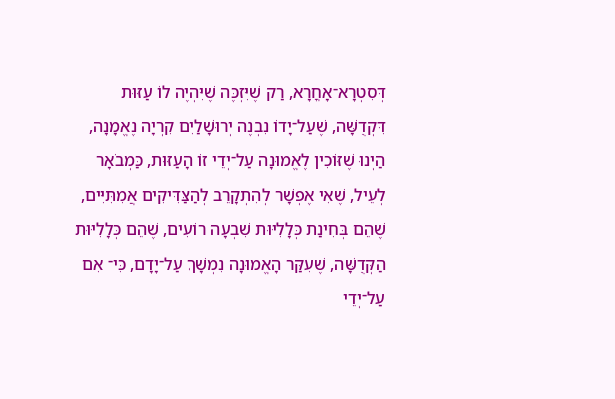דְּסִטְרָא־אָחֳרָא, רַק שֶׁיִּזְכֶּה שֶׁיִּהְיֶה לוֹ עַזּוּת דִּקְדֻשָּׁה, שֶׁעַל־יָדוֹ נִבְנֶה יְרוּשָׁלַיִם קִרְיָה נֶאֱמָנָה, הַיְנוּ שֶׁזּוֹכִין לֶאֱמוּנָה עַל־יְדֵי זוֹ הָעַזּוּת, כַּמְבֹאָר לְעֵיל, שֶׁאִי אֶפְשָׁר לְהִתְקָרֵב לְהַצַּדִּיקִים אֲמִתִּיִּים, שֶׁהֵם בְּחִינַת כְּלָלִיּוּת שִׁבְעָה רוֹעִים, שֶׁהֵם כְּלָלִיּוּת הַקְּדֻשָּׁה, שֶׁעִקַּר הָאֱמוּנָה נִמְשָׁךְ עַל־יָדָם, כִּי־ אִם עַל־יְדֵי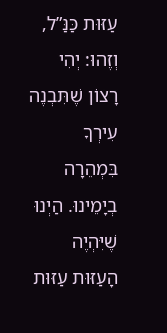עַזּוּת כַּנַּ”ל, וְזֶהוּ: יְהִי רָצוֹן שֶׁתִּבְנֶה עִירְךָ בִּמְהֵרָה בְיָמֵינוּ. הַיְנוּ שֶׁיִּהְיֶה הָעַזּוּת עַזּוּת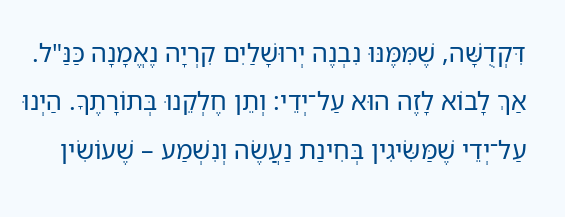דִּקְדֻשָּׁה, שֶׁמִּמֶּנּוּ נִבְנֶה יְרוּשָׁלַיִם קִרְיָה נֶאֱמָנָה כַּנַּ"ל.
אַךְ לָבוֹא לָזֶה הוּא עַל־יְדֵי: וְתֵן חֶלְקֵנוּ בְּתוֹרָתֶךָ. הַיְנוּ עַל־יְדֵי שֶׁמַּשִּׂיגִין בְּחִינַת נַעֲשֶׂה וְנִשְׁמַע – שֶׁעוֹשִׂין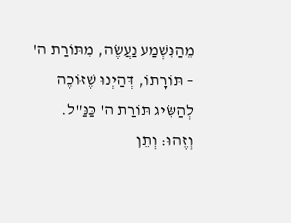מֵהַנִּשְׁמַע נַעֲשֶׂה, מִתּוֹרַת ה' – תּוֹרָתוֹ, דְּהַיְנוּ שֶׁזּוֹכֶה לְהַשִּׂיג תּוֹרַת ה' כַּנַּ"ל. וְזֶהוּ: וְתֵן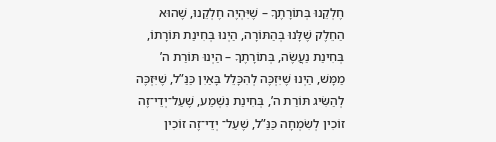חֶלְקֵנוּ בְּתוֹרָתֶךָ – שֶׁיִּהְיֶה חֶלְקֵנוּ, שֶׁהוּא הַחֵלֶק שֶׁלָּנוּ בְּהַתּוֹרָה, הַיְנוּ בְּחִינַת תּוֹרָתוֹ, בְּחִינַת נַעֲשֶׂה, בְּתוֹרָתֶךָ – הַיְנוּ תּוֹרַת ה’ מַמָּשׁ, הַיְנוּ שֶׁיִּזְכֶּה לְהִכָּלֵל בָּאַיִן כַּנַּ”ל, שֶׁיִּזְכֶּה לְהַשִּׂיג תּוֹרַת ה’, בְּחִינַת נִשְׁמַע, שֶׁעַל־יְדֵי־זֶה זוֹכִין לְשִׂמְחָה כַּנַּ”ל, שֶׁעַל־ יְדֵי־זֶה זוֹכִין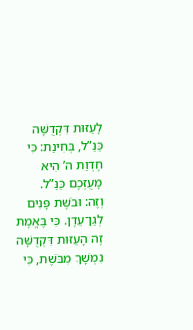לָעַזּוּת דִּקְדֻשָּׁה כַּנַּ”ל, בְּחִינַת: כִּי חֶדְוַת ה’ הִיא מָעֻזְּכֶם כַּנַּ”ל.
וְזֶה: וּבֹשֶׁת פָּנִים לְגַן־עֵדֶן. כִּי בֶּאֱמֶת זֶה הָעַזּוּת דִּקְדֻשָּׁה נִמְשָׁךְ מִבֹּשֶׁת, כִּי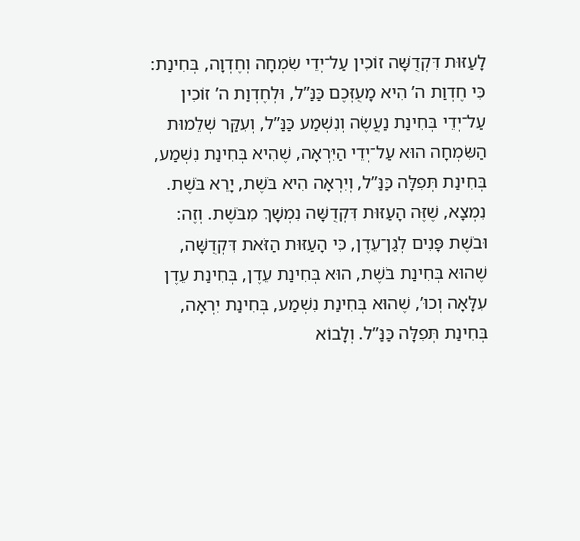לָעַזּוּת דִּקְדֻשָּׁה זוֹכִין עַל־יְדֵי שִׂמְחָה וְחֶדְוָה, בְּחִינַת: כִּי חֶדְוַת ה’ הִיא מָעֻזְּכֶם כַּנַּ”ל, וּלְחֶדְוַת ה’ זוֹכִין עַל־יְדֵי בְּחִינַת נַעֲשֶׂה וְנִשְׁמַע כַּנַּ”ל, וְעִקַּר שְׁלֵמוּת הַשִּׂמְחָה הוּא עַל־יְדֵי הַיִּרְאָה, שֶׁהִיא בְּחִינַת נִשְׁמַע, בְּחִינַת תְּפִלָּה כַּנַּ”ל, וְיִרְאָה הִיא בֹּשֶׁת, יָרֵא בֹּשֶׁת. נִמְצָא, שֶׁזֶּה הָעַזּוּת דִּקְדֻשָּׁה נִמְשָׁךְ מִבֹּשֶׁת. וְזֶה: וּבֹשֶׁת פָּנִים לְגַן־עֵדֶן, כִּי הָעַזּוּת הַזֹּאת דִּקְדֻשָּׁה, שֶׁהוּא בְּחִינַת בֹּשֶׁת, הוּא בְּחִינַת עֵדֶן, בְּחִינַת עֵדֶן עִלָּאָה וְכוּ’, שֶׁהוּא בְּחִינַת נִשְׁמַע, בְּחִינַת יִרְאָה, בְּחִינַת תְּפִלָּה כַּנַּ”ל. וְלָבוֹא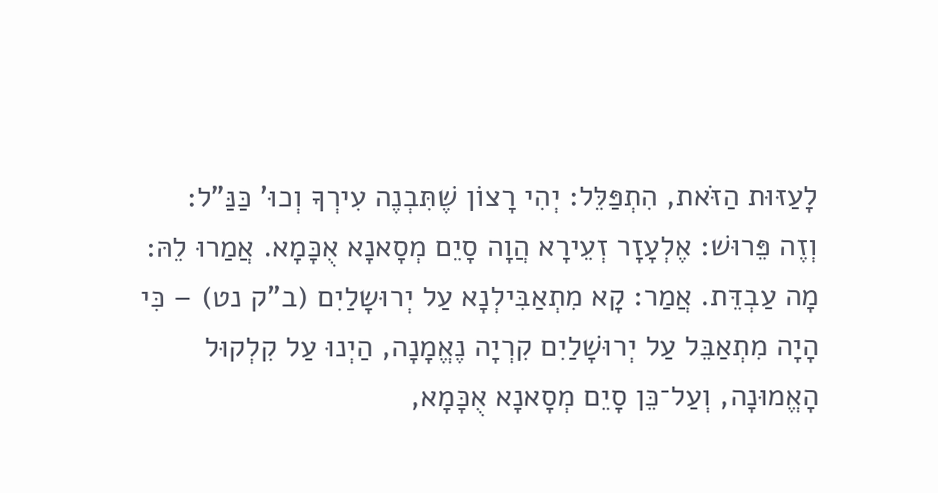לָעַזּוּת הַזֹּאת, הִתְפַּלֵּל: יְהִי רָצוֹן שֶׁתִּבְנֶה עִירְךָ וְכוּ’ כַּנַּ”ל:
וְזֶה פֵּרוּשׁ: אֶלְעָזָר זְעֵירָא הֲוָה סָיֵם מְסָאנָא אֻכָּמָא. אֲמַרוּ לֵהּ: מָה עַבְדֵּת. אֲמַר: קָא מִתְאַבִּילְנָא עַל יְרוּשָלַיִם (ב”ק נט) – כִּי הָיָה מִתְאַבֵּל עַל יְרוּשָׁלַיִם קִרְיָה נֶאֱמָנָה, הַיְנוּ עַל קִלְקוּל הָאֱמוּנָה, וְעַל־כֵּן סָיֵם מְסָאנָא אֻכָּמָא,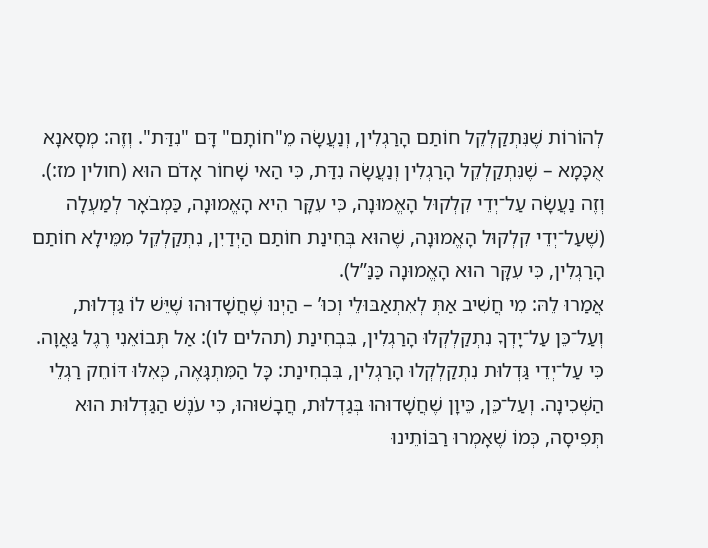לְהוֹרוֹת שֶׁנִּתְקַלְקֵל חוֹתַם הָרַגְלִין, וְנַעֲשָׂה מֵ"חוֹתָם" דָּם "נִדַּת". וְזֶה: מְסָאנָא אֻכָּמָא – שֶׁנִּתְקַלְקֵל הָרַגְלִין וְנַעֲשָׂה נִדַּת, כִּי הַאי שָׁחוֹר אָדֹם הוּא (חולין מז:). וְזֶה נַעֲשָׂה עַל־יְדֵי קִלְקוּל הָאֱמוּנָה, כִּי עִקָּר הִיא הָאֱמוּנָה, כַּמְבֹאָר לְמַעְלָה (שֶׁעַל־יְדֵי קִלְקוּל הָאֱמוּנָה, שֶׁהוּא בְּחִינַת חוֹתַם הַיְדַיִן, נִתְקַלְקֵל מִמֵּילָא חוֹתַם הָרַגְלִין, כִּי עִקָּר הוּא הָאֱמוּנָה כַּנַּ”ל).
אֲמַרוּ לֵהּ: מִי חֲשִׁיב אַתְּ לְאִתְאַבּוּלֵי וְכוּ’ – הַיְנוּ שֶׁחֲשָׁדוּהוּ שֶׁיֵּשׁ לוֹ גַּדְלוּת, וְעַל־כֵּן עַל־יָדְךָ נִתְקַלְקְלוּ הָרַגְלִין, בִּבְחִינַת (תהלים לו): אַל תְּבוֹאֵנִי רֶגֶל גַּאֲוָה. כִּי עַל־יְדֵי גַּדְלוּת נִתְקַלְקְלוּ הָרַגְלִין, בִּבְחִינַת: כָּל הַמִּתְגָּאֶה, כְּאִלּוּ דּוֹחֵק רַגְלֵי הַשְּׁכִינָה. וְעַל־כֵּן, כֵּיוָן שֶׁחֲשָׁדוּהוּ בְּגַדְלוּת, חֲבָשׁוּהוּ, כִּי עֹנֶשׁ הַגַּדְלוּת הוּא תְּפִיסָה, כְּמוֹ שֶׁאָמְרוּ רַבּוֹתֵינוּ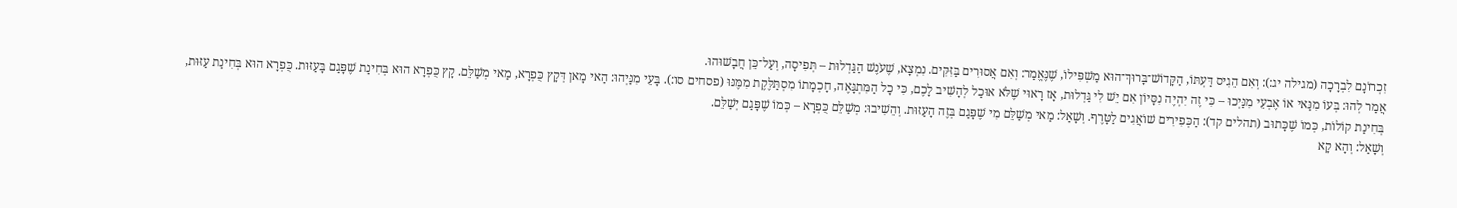זִכְרוֹנָם לִבְרָכָה (מגילה יג:): וְאִם הֵגִיס דַּעְתּוֹ, הַקָּדוֹשׁ־בָּרוּךְ־הוּא מַשְׁפִּילוֹ, שֶׁנֶּאֱמַר: וְאִם אֲסוּרִים בַּזִּקִּים. נִמְצָא, שֶׁעֹנֶשׁ הַגַּדְלוּת – תְּפִיסָה, וְעַל־כֵּן חֲבָשׁוּהוּ.
אֲמַר לְהוּ: בְּעוֹ מִנַּאי אוֹ אֶבְעֵי מִנַּיְכוּ – כִּי זֶה יִהְיֶה נִסָּיוֹן אִם יֵשׁ לִי גַּדְלוּת, אָז רָאוּי שֶׁלֹּא אוּכַל לְהָשִׁיב לָכֶם, כִּי כָל הַמִּתְגָּאֶה, חָכְמָתוֹ מִסְתַּלֶּקֶת מִמֶּנּוּ (פסחים סו:). בָּעֵי מִנַּיְהוּ: הַאי מָאן דְּקָץ כֻּפְרָא, מַאי מְשַׁלֵּם. קָץ כֻּפְרָא הוּא בְּחִינַת שֶׁפָּגַם בָּעַזּוּת. כֻּפְרָא הוּא בְּחִינַת עַזּוּת, בְּחִינַת קוֹלוֹת, כְּמוֹ שֶׁכָּתוּב (תהלים קד): הַכְּפִירִים שׁוֹאֲגִים לַטָּרֶף. וְשָׁאַל: מַאי מְשַׁלֵּם מִי שֶׁפָּגַם בְּזֶה הָעַזּוּת. וְהֵשִׁיבוּ: מְשַׁלֵּם כֻּפְרָא – כְּמוֹ שֶׁפָּגַם יְשַׁלֵּם.
וְשָׁאַל: וְהָא קָא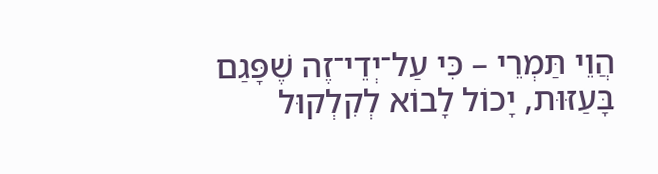הֲוֵי תַּמְרֵי – כִּי עַל־יְדֵי־זֶה שֶׁפָּגַם בָּעַזּוּת, יָכוֹל לָבוֹא לְקִלְקוּל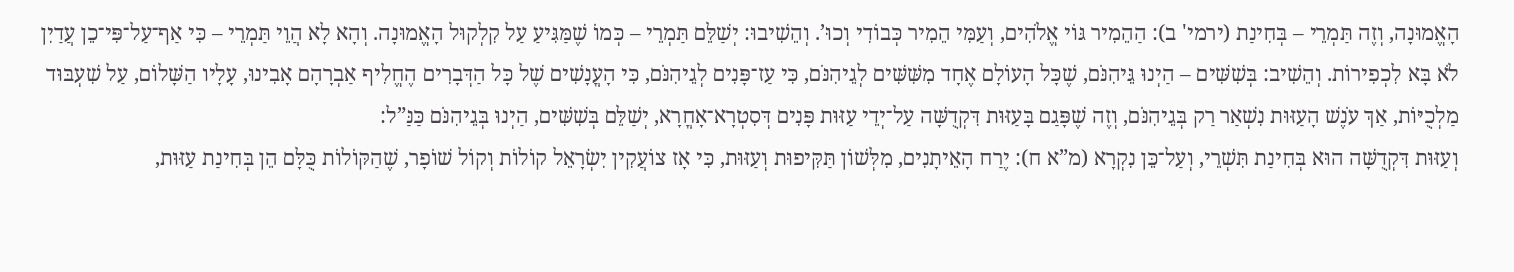הָאֱמוּנָה, וְזֶה תַּמְרֵי – בְּחִינַת (ירמי' ב): הַהֵמִיר גּוֹי אֱלֹהִים, וְעַמִּי הֵמִיר כְּבוֹדִי וְכוּ’. וְהֵשִׁיבוּ: יְשַׁלֵּם תַּמְרֵי – כְּמוֹ שֶׁמַּגִּיעַ עַל קִלְקוּל הָאֱמוּנָה. וְהָא לָא הֲוֵי תַּמְרֵי – כִּי אַף־עַל־פִּי־כֵן עֲדַיִן לֹא בָּא לִכְפִירוֹת. וְהֵשִׁיב: בְּשִׁשִּׁים – הַיְנוּ גֵּיהִנֹּם, שֶׁכָּל הָעוֹלָם אֶחָד מִשִּׁשִּׁים לְגֵיהִנֹּם, כִּי עַז־פָּנִים לְגֵיהִנֹּם, כִּי הָעֳנָשִׁים שֶׁל כָּל הַדְּבָרִים הֶחֱלִיף אַבְרָהָם אָבִינוּ, עָלָיו הַשָּׁלוֹם, עַל שִׁעְבּוּד מַלְכֻיּוֹת, אַךְ עֹנֶשׁ הָעַזּוּת נִשְׁאַר רַק בְּגֵיהִנֹּם, וְזֶה שֶׁפָּגַם בָּעַזּוּת דִּקְדֻשָּׁה עַל־יְדֵי עַזּוּת פָּנִים דְּסִטְרָא־אָחֳרָא, יְשַׁלֵּם בְּשִׁשִּׁים, הַיְנוּ בְּגֵיהִנֹּם כַּנַּ”ל:
וְעַזּוּת דִּקְדֻשָּׁה הוּא בְּחִינַת תִּשְׁרֵי, וְעַל־כֵּן נִקְרָא (מ”א ח): יֶרַח הָאֵיתָנִים, מִלְּשׁוֹן תַּקִּיפוּת וְעַזּוּת, כִּי אָז צוֹעֲקִין יִשְׂרָאֵל קוֹלוֹת וְקוֹל שׁוֹפָר, שֶׁהַקּוֹלוֹת כֻּלָּם הֵן בְּחִינַת עַזּוּת,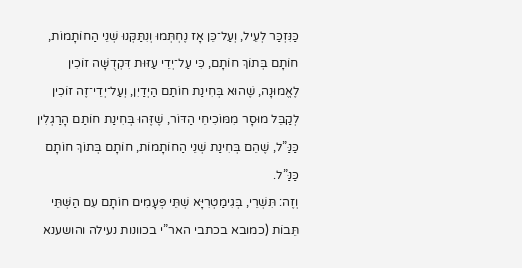כַּנִּזְכַּר לְעֵיל, וְעַל־כֵּן אָז נֶחְתְּמוּ וְנִתַּקְּנוּ שְׁנֵי הַחוֹתָמוֹת, חוֹתָם בְּתוֹךְ חוֹתָם, כִּי עַל־יְדֵי עַזּוּת דִּקְדֻשָּׁה זוֹכִין לֶאֱמוּנָה, שֶׁהוּא בְּחִינַת חוֹתַם הַיְדַיִן, וְעַל־יְדֵי־זֶה זוֹכִין לְקַבֵּל מוּסָר מִמּוֹכִיחֵי הַדּוֹר, שֶׁזֶּהוּ בְּחִינַת חוֹתַם הָרַגְלִין כַּנַּ”ל, שֶׁהֵם בְּחִינַת שְׁנֵי הַחוֹתָמוֹת, חוֹתָם בְּתוֹךְ חוֹתָם כַּנַּ”ל.
וְזֶה: תִּשְׁרֵי, בְּגִימַטְרִיָּא שְׁתֵּי פְּעָמִים חוֹתָם עִם הַשְּׁתֵּי תֵּבוֹת (כמובא בכתבי האר”י בכוונות נעילה והושענא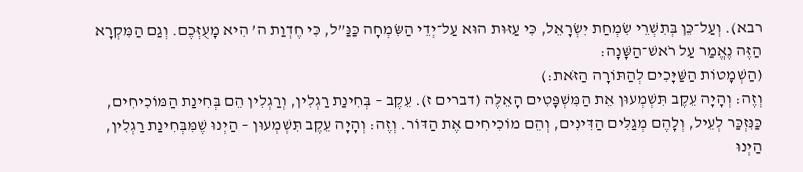רבא). וְעַל־כֵּן בְּתִשְׁרֵי שִׂמְחַת יִשְׂרָאֵל, כִּי עַזּוּת הוּא עַל־יְדֵי הַשִּׂמְחָה כַּנַּ”ל, כִּי חֶדְוַת ה’ הִיא מָעֻזְּכֶם. וְגַם הַמִּקְרָא הַזֶּה נֶאֱמַר עַל רֹאשׁ־הַשָּׁנָה:
(הַשְׁמָטוֹת הַשַּׁיָּכִים לְהַתּוֹרָה הַזֹּאת:)
וְזֶה: וְהָיָה עֵקֶב תִּשְׁמְעוּן אֵת הַמִּשְׁפָּטִים הָאֵלֶּה (דברים ז). עֵקֶב – בְּחִינַת רַגְלִין, וְרַגְלִין הֵם בְּחִינַת הַמּוֹכִיחִים, כַּנִּזְכַּר לְעֵיל, וְלָהֶם מְגַלִּים הַדִּינִים, וְהֵם מוֹכִיחִים אֶת הַדּוֹר. וְזֶה: וְהָיָה עֵקֶב תִּשְׁמְעוּן – הַיְנוּ שֶׁמִּבְּחִינַת רַגְלִין, הַיְנוּ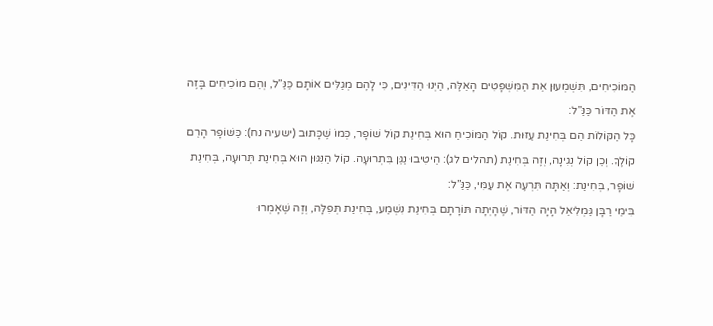הַמּוֹכִיחִים, תִּשְׁמְעוּן אֵת הַמִּשְׁפָּטִים הָאֵלֶּה, הַיְנוּ הַדִּינִים, כִּי לָהֶם מְגַלִּים אוֹתָם כַּנַּ”ל, וְהֵם מוֹכִיחִים בָּזֶה אֶת הַדּוֹר כַּנַּ”ל:
כָּל הַקּוֹלוֹת הֵם בְּחִינַת עַזּוּת. קוֹל הַמּוֹכִיחַ הוּא בְּחִינַת קוֹל שׁוֹפָר, כְּמוֹ שֶׁכָּתוּב (ישעיה נח): כַּשּׁוֹפָר הָרֵם קוֹלֶךָ. וְכֵן קוֹל נְגִינָה, וְזֶה בְּחִינַת (תהלים לג): הֵיטִיבוּ נַגֵּן בִּתְרוּעָה. קוֹל הַנִּגּוּן הוּא בְּחִינַת תְּרוּעָה, בְּחִינַת שׁוֹפָר, בְּחִינַת: וְאַתָּה תִּרְעֶה אֶת עַמִּי, כַּנַּ”ל:
בִּימֵי רַבָּן גַּמְלִיאֵל הָיָה הַדּוֹר, שֶׁהָיְתָה תּוֹרָתָם בְּחִינַת נִשְׁמַע, בְּחִינַת תְּפִלָּה, וְזֶה שֶׁאָמְרוּ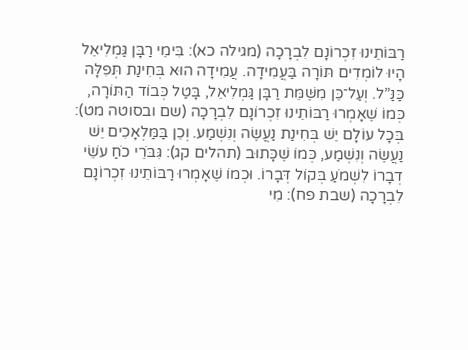רַבּוֹתֵינוּ זִכְרוֹנָם לִבְרָכָה (מגילה כא): בִּימֵי רַבָּן גַּמְלִיאֵל הָיוּ לוֹמְדִים תּוֹרָה בַּעֲמִידָה. עֲמִידָה הוּא בְּחִינַת תְּפִלָּה כַּנַּ”ל. וְעַל־כֵּן מִשֶּׁמֵּת רַבָּן גַּמְלִיאֵל, בָּטַל כְּבוֹד הַתּוֹרָה, כְּמוֹ שֶׁאָמְרוּ רַבּוֹתֵינוּ זִכְרוֹנָם לִבְרָכָה (שם ובסוטה מט):
בְּכָל עוֹלָם יֵשׁ בְּחִינַת נַעֲשֶׂה וְנִשְׁמַע. וְכֵן בַּמַּלְאָכִים יֵשׁ נַעֲשֶׂה וְנִשְׁמַע, כְּמוֹ שֶׁכָּתוּב (תהלים קג): גִּבֹּרֵי כֹחַ עֹשֵׂי דְבָרוֹ לִשְׁמֹעַ בְּקוֹל דְּבָרוֹ. וּכְמוֹ שֶׁאָמְרוּ רַבּוֹתֵינוּ זִכְרוֹנָם לִבְרָכָה (שבת פח): מִי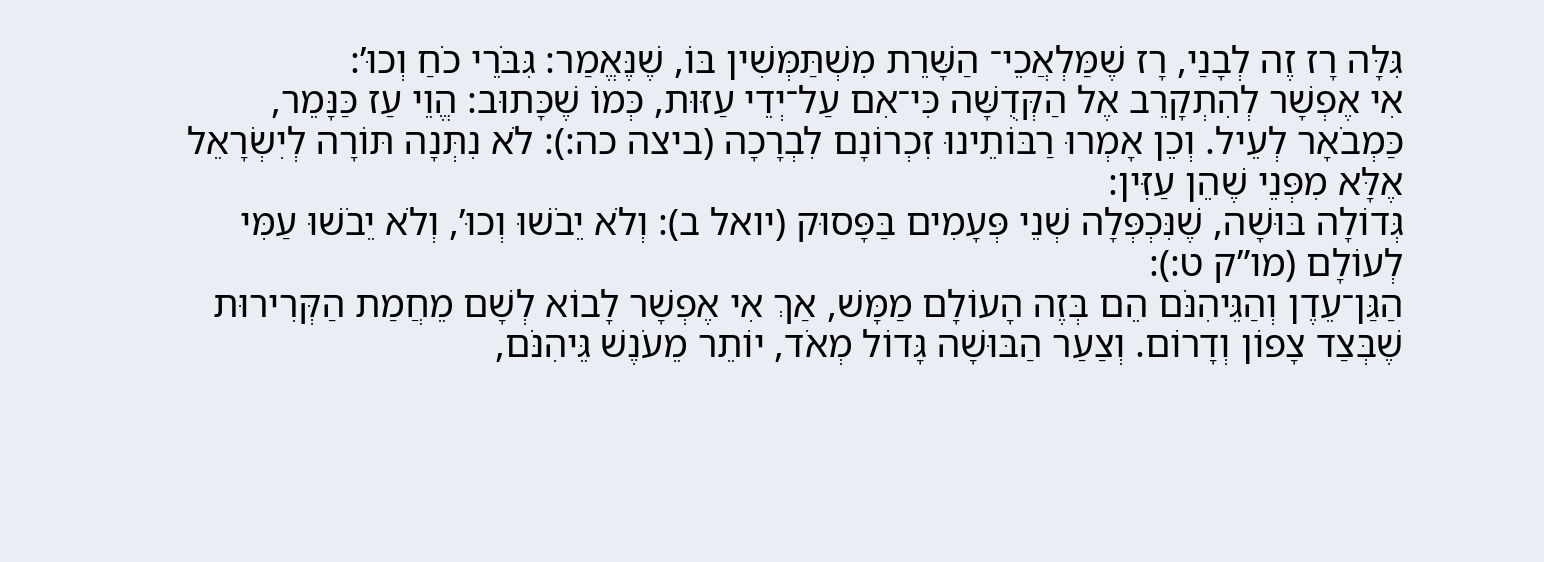גִּלָּה רָז זֶה לְבָנַי, רָז שֶׁמַּלְאֲכֵי־ הַשָּׁרֵת מִשְׁתַּמְּשִׁין בּוֹ, שֶׁנֶּאֱמַר: גִּבֹּרֵי כֹחַ וְכוּ’:
אִי אֶפְשָׁר לְהִתְקָרֵב אֶל הַקְּדֻשָּׁה כִּי־אִם עַל־יְדֵי עַזּוּת, כְּמוֹ שֶׁכָּתוּב: הֱוֵי עַז כַּנָּמֵר, כַּמְבֹאָר לְעֵיל. וְכֵן אָמְרוּ רַבּוֹתֵינוּ זִכְרוֹנָם לִבְרָכָה (ביצה כה:): לֹא נִתְּנָה תּוֹרָה לְיִשְׂרָאֵל אֶלָּא מִפְּנֵי שֶׁהֵן עַזִּין:
גְּדוֹלָה בּוּשָׁה, שֶׁנִּכְפְּלָה שְׁנֵי פְּעָמִים בַּפָּסוּק (יואל ב): וְלֹא יֵבֹשׁוּ וְכוּ’, וְלֹא יֵבֹשׁוּ עַמִּי לְעוֹלָם (מו”ק ט:):
הַגַּן־עֵדֶן וְהַגֵּיהִנֹּם הֵם בְּזֶה הָעוֹלָם מַמָּשׁ, אַךְ אִי אֶפְשָׁר לָבוֹא לְשָׁם מֵחֲמַת הַקְּרִירוּת שֶׁבְּצַד צָפוֹן וְדָרוֹם. וְצַעַר הַבּוּשָׁה גָּדוֹל מְאֹד, יוֹתֵר מֵעֹנֶשׁ גֵּיהִנֹּם,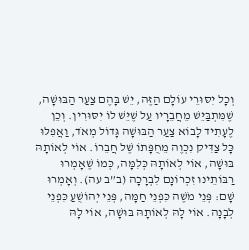וְכָל יִסּוּרֵי עוֹלָם הַזֶּה, יֵשׁ בָּהֶם צַעַר הַבּוּשָׁה, שֶׁמִּתְבַּיֵּשׁ מֵחֲבֵרָיו עַל שֶׁיֵּשׁ לוֹ יִסּוּרִין. וְכֵן לֶעָתִיד לָבוֹא צַעַר הַבּוּשָׁה גָּדוֹל מְאֹד, וַאֲפִלּוּ כָּל צַדִּיק נִכְוֶה מֵחֻפָּתוֹ שֶׁל חֲבֵרוֹ. אוֹי לְאוֹתָהּ בּוּשָׁה, אוֹי לְאוֹתָהּ כְּלִמָּה, כְּמוֹ שֶׁאָמְרוּ רַבּוֹתֵינוּ זִכְרוֹנָם לִבְרָכָה (ב”ב עה). וְאָמְרוּ שָׁם: פְּנֵי מֹשֶׁה כִּפְנֵי חַמָּה, פְּנֵי יְהוֹשֻׁעַ כִּפְנֵי לְבָנָה. אוֹי לָהּ לְאוֹתָהּ בּוּשָׁה, אוֹי לָהּ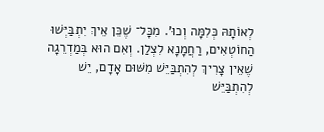לְאוֹתָהּ כְּלִמָּה וְכוּ’. מִכָּל־ שֶׁכֵּן אֵיךְ יִתְבַּיְּשׁוּ הַחוֹטְאִים, רַחֲמָנָא לִצְלַן. וְאִם הוּא בְּמַדְרֵגָה שֶׁאֵין צָרִיךְ לְהִתְבַּיֵּשׁ מִשּׁוּם אָדָם, יֵשׁ לְהִתְבַּיֵּשׁ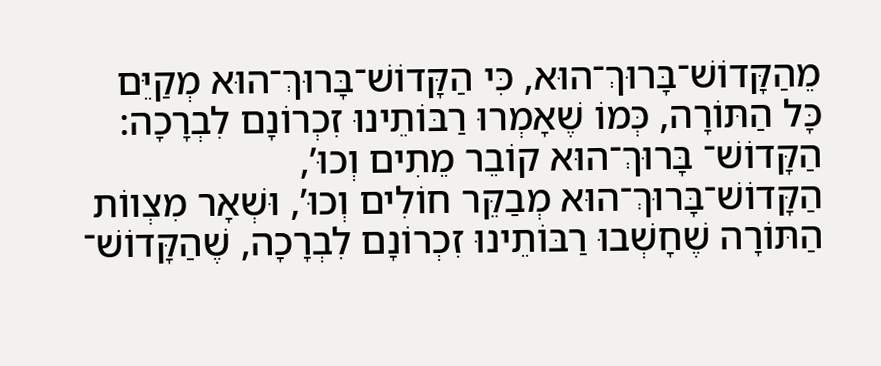מֵהַקָּדוֹשׁ־בָּרוּךְ־הוּא, כִּי הַקָּדוֹשׁ־בָּרוּךְ־הוּא מְקַיֵּם כָּל הַתּוֹרָה, כְּמוֹ שֶׁאָמְרוּ רַבּוֹתֵינוּ זִכְרוֹנָם לִבְרָכָה: הַקָּדוֹשׁ־ בָּרוּךְ־הוּא קוֹבֵר מֵתִים וְכוּ’, הַקָּדוֹשׁ־בָּרוּךְ־הוּא מְבַקֵּר חוֹלִים וְכוּ’, וּשְׁאָר מִצְווֹת הַתּוֹרָה שֶׁחָשְׁבוּ רַבּוֹתֵינוּ זִכְרוֹנָם לִבְרָכָה, שֶׁהַקָּדוֹשׁ־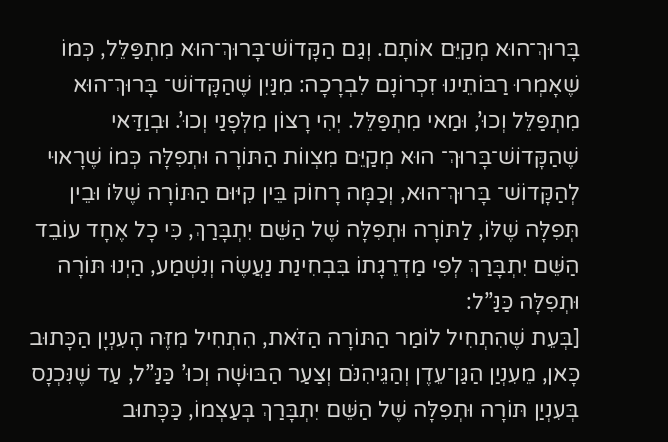בָּרוּךְ־הוּא מְקַיֵּם אוֹתָם. וְגַם הַקָּדוֹשׁ־בָּרוּךְ־הוּא מִתְפַּלֵּל, כְּמוֹ שֶׁאָמְרוּ רַבּוֹתֵינוּ זִכְרוֹנָם לִבְרָכָה: מִנַּיִן שֶׁהַקָּדוֹשׁ־ בָּרוּךְ־הוּא מִתְפַּלֵּל וְכוּ’, וּמַאי מִתְפַּלֵּל. יְהִי רָצוֹן מִלְּפָנַי וְכוּ’. וּבְוַדַּאי שֶׁהַקָּדוֹשׁ־בָּרוּךְ־ הוּא מְקַיֵּם מִצְווֹת הַתּוֹרָה וּתְפִלָּה כְּמוֹ שֶׁרָאוּי לְהַקָּדוֹשׁ־ בָּרוּךְ־הוּא, וְכַמָּה רָחוֹק בֵּין קִיּוּם הַתּוֹרָה שֶׁלּוֹ וּבֵין תְּפִלָּה שֶׁלּוֹ, לַתּוֹרָה וּתְפִלָּה שֶׁל הַשֵּׁם יִתְבָּרַךְ, כִּי כָל אֶחָד עוֹבֵד הַשֵּׁם יִתְבָּרַךְ לְפִי מַדְרֵגָתוֹ בִּבְחִינַת נַעֲשֶׂה וְנִשְׁמַע, הַיְנוּ תּוֹרָה וּתְפִלָּה כַּנַּ”ל:
[בְּעֵת שֶׁהִתְחִיל לוֹמַר הַתּוֹרָה הַזֹּאת, הִתְחִיל מִזֶּה הָעִנְיָן הַכָּתוּב כָּאן, מֵעִנְיַן הַגַּן־עֵדֶן וְהַגֵּיהִנֹּם וְצַעַר הַבּוּשָׁה וְכוּ’ כַּנַּ”ל, עַד שֶׁנִּכְנָס בְּעִנְיַן תּוֹרָה וּתְפִלָּה שֶׁל הַשֵּׁם יִתְבָּרַךְ בְּעַצְמוֹ, כַּכָּתוּב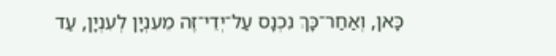כָּאן, וְאַחַר־כָּךְ נִכְנָס עַל־יְדֵי־זֶה מֵעִנְיָן לְעִנְיָן, עַד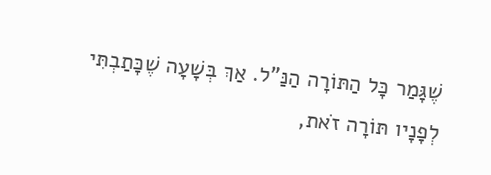שֶׁגָּמַר כָּל הַתּוֹרָה הַנַּ”ל. אַךְ בְּשָׁעָה שֶׁכָּתַבְתִּי לְפָנָיו תּוֹרָה זֹאת,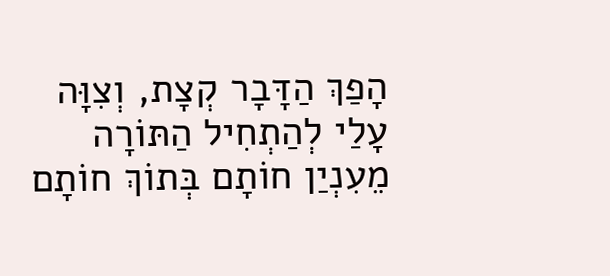הָפַךְ הַדָּבָר קְצָת, וְצִוָּה עָלַי לְהַתְחִיל הַתּוֹרָה מֵעִנְיַן חוֹתָם בְּתוֹךְ חוֹתָם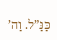כַּנַּ”ל. וַה’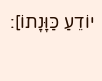יוֹדֵעַ כַּוָּנָתוֹ]: